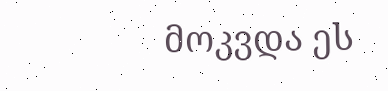მოკვდა ეს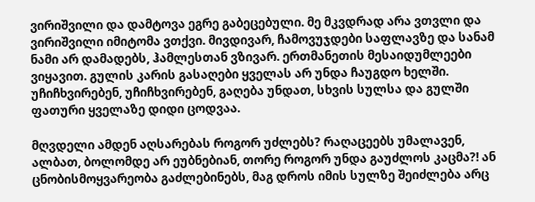ვირიშვილი და დამტოვა ეგრე გაბეცებული. მე მკვდრად არა ვთვლი და ვირიშვილი იმიტომა ვთქვი. მივდივარ, ჩამოვუჯდები საფლავზე და სანამ ნამი არ დამადებს, ჰამლესთან ვზივარ. ერთმანეთის მესაიდუმლეები ვიყავით. გულის კარის გასაღები ყველას არ უნდა ჩაუგდო ხელში. უჩიჩხვირებენ, უჩიჩხვირებენ, გაღება უნდათ, სხვის სულსა და გულში ფათური ყველაზე დიდი ცოდვაა.

მღვდელი ამდენ აღსარებას როგორ უძლებს? რაღაცეებს უმალავენ, ალბათ, ბოლომდე არ ეუბნებიან, თორე როგორ უნდა გაუძლოს კაცმა?! ან ცნობისმოყვარეობა გაძლებინებს, მაგ დროს იმის სულზე შეიძლება არც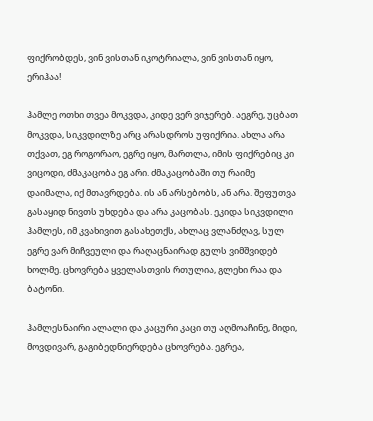ფიქრობდეს, ვინ ვისთან იკოტრიალა, ვინ ვისთან იყო, ერიჰაა!

ჰამლე ოთხი თვეა მოკვდა, კიდე ვერ ვიჯერებ. აეგრე, უცბათ მოკვდა, სიკვდილზე არც არასდროს უფიქრია. ახლა არა თქვათ, ეგ როგორაო, ეგრე იყო, მართლა, იმის ფიქრებიც კი ვიცოდი, ძმაკაცობა ეგ არი. ძმაკაცობაში თუ რაიმე დაიმალა, იქ მთავრდება. ის ან არსებობს, ან არა. შეფუთვა გასაყიდ ნივთს უხდება და არა კაცობას. ეკიდა სიკვდილი ჰამლეს, იმ კვახივით გასახეთქს, ახლაც ვლანძღავ, სულ ეგრე ვარ მიჩვეული და რაღაცნაირად გულს ვიმშვიდებ ხოლმე. ცხოვრება ყველასთვის რთულია, გლეხი რაა და ბატონი.

ჰამლესნაირი ალალი და კაცური კაცი თუ აღმოაჩინე, მიდი, მოვდივარ, გაგიბედნიერდება ცხოვრება. ეგრეა,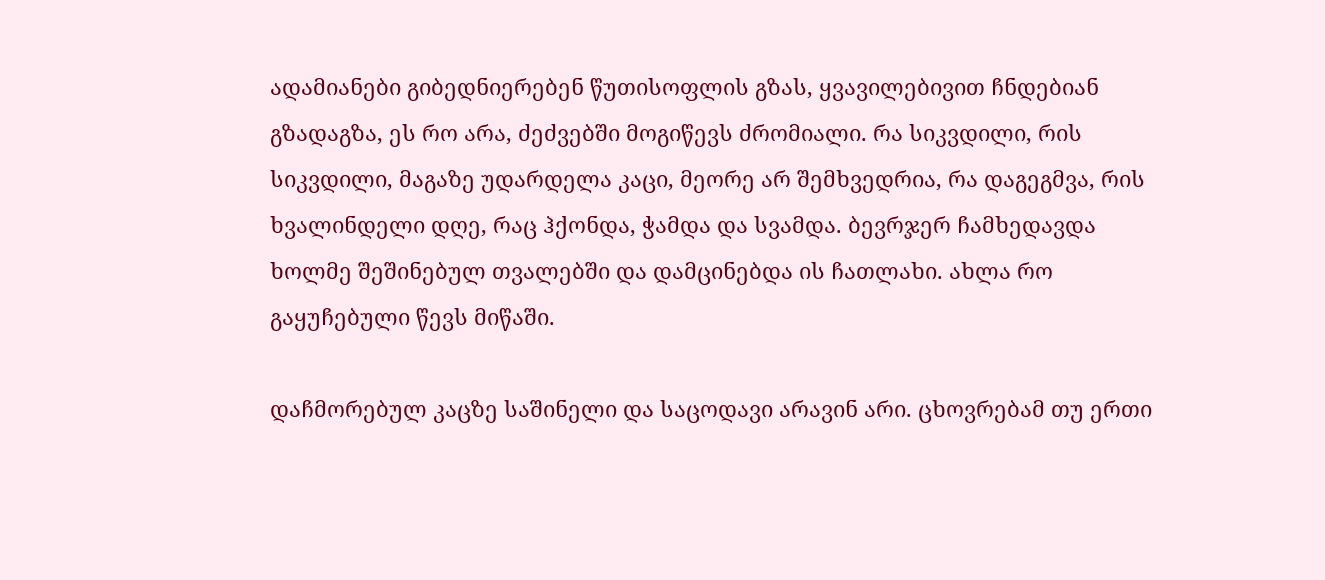ადამიანები გიბედნიერებენ წუთისოფლის გზას, ყვავილებივით ჩნდებიან გზადაგზა, ეს რო არა, ძეძვებში მოგიწევს ძრომიალი. რა სიკვდილი, რის სიკვდილი, მაგაზე უდარდელა კაცი, მეორე არ შემხვედრია, რა დაგეგმვა, რის ხვალინდელი დღე, რაც ჰქონდა, ჭამდა და სვამდა. ბევრჯერ ჩამხედავდა ხოლმე შეშინებულ თვალებში და დამცინებდა ის ჩათლახი. ახლა რო გაყუჩებული წევს მიწაში.

დაჩმორებულ კაცზე საშინელი და საცოდავი არავინ არი. ცხოვრებამ თუ ერთი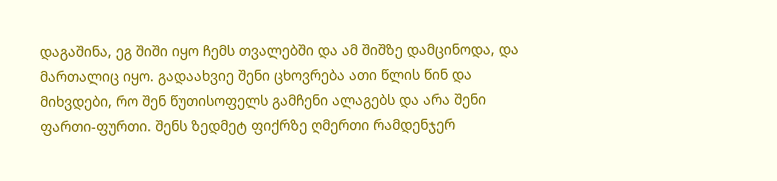დაგაშინა, ეგ შიში იყო ჩემს თვალებში და ამ შიშზე დამცინოდა, და მართალიც იყო. გადაახვიე შენი ცხოვრება ათი წლის წინ და მიხვდები, რო შენ წუთისოფელს გამჩენი ალაგებს და არა შენი ფართი-ფურთი. შენს ზედმეტ ფიქრზე ღმერთი რამდენჯერ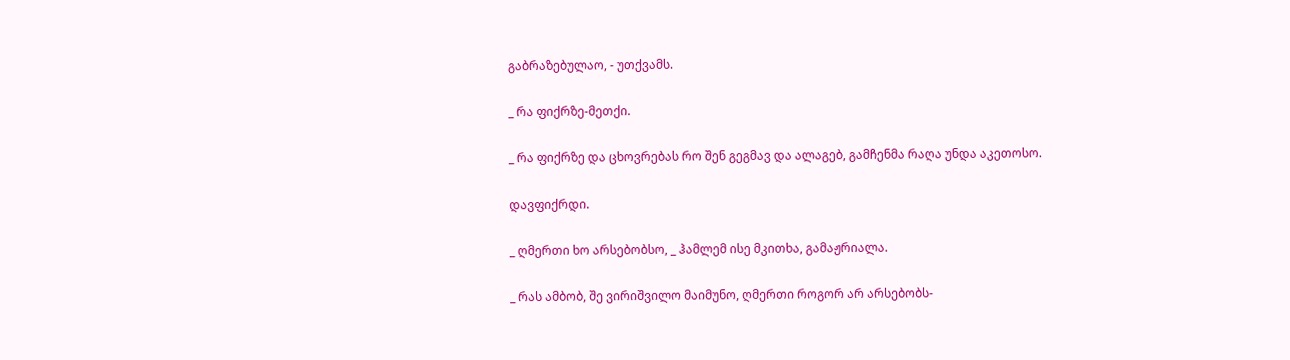გაბრაზებულაო, - უთქვამს.

_ რა ფიქრზე-მეთქი.

_ რა ფიქრზე და ცხოვრებას რო შენ გეგმავ და ალაგებ, გამჩენმა რაღა უნდა აკეთოსო.

დავფიქრდი.

_ ღმერთი ხო არსებობსო, _ ჰამლემ ისე მკითხა, გამაჟრიალა.

_ რას ამბობ, შე ვირიშვილო მაიმუნო, ღმერთი როგორ არ არსებობს-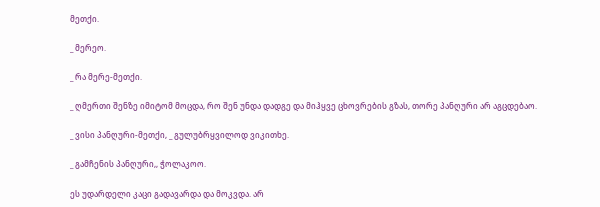მეთქი.

_ მერეო.

_ რა მერე-მეთქი.

_ ღმერთი შენზე იმიტომ მოცდა, რო შენ უნდა დადგე და მიჰყვე ცხოვრების გზას, თორე პანღური არ აგცდებაო.

_ ვისი პანღური-მეთქი, _ გულუბრყვილოდ ვიკითხე.

_ გამჩენის პანღური,, ჭოლაკოო.

ეს უდარდელი კაცი გადავარდა და მოკვდა. არ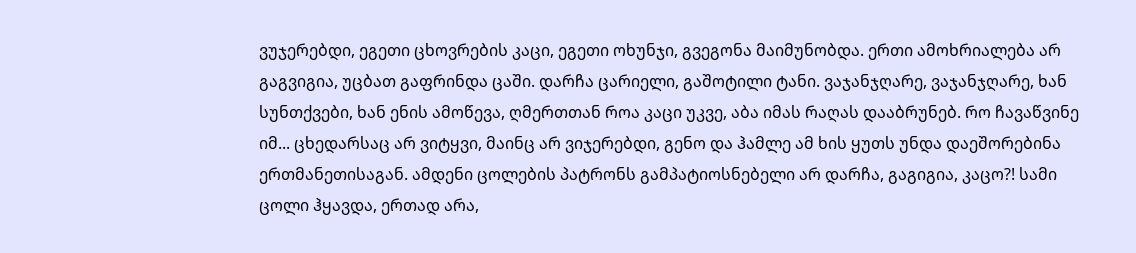ვუჯერებდი, ეგეთი ცხოვრების კაცი, ეგეთი ოხუნჯი, გვეგონა მაიმუნობდა. ერთი ამოხრიალება არ გაგვიგია, უცბათ გაფრინდა ცაში. დარჩა ცარიელი, გაშოტილი ტანი. ვაჯანჯღარე, ვაჯანჯღარე, ხან სუნთქვები, ხან ენის ამოწევა, ღმერთთან როა კაცი უკვე, აბა იმას რაღას დააბრუნებ. რო ჩავაწვინე იმ... ცხედარსაც არ ვიტყვი, მაინც არ ვიჯერებდი, გენო და ჰამლე ამ ხის ყუთს უნდა დაეშორებინა ერთმანეთისაგან. ამდენი ცოლების პატრონს გამპატიოსნებელი არ დარჩა, გაგიგია, კაცო?! სამი ცოლი ჰყავდა, ერთად არა,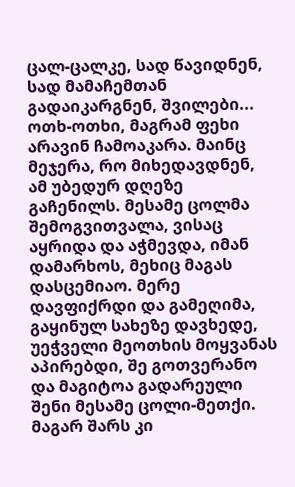ცალ-ცალკე, სად წავიდნენ, სად მამაჩემთან გადაიკარგნენ, შვილები... ოთხ-ოთხი, მაგრამ ფეხი არავინ ჩამოაკარა. მაინც მეჯერა, რო მიხედავდნენ, ამ უბედურ დღეზე გაჩენილს. მესამე ცოლმა შემოგვითვალა, ვისაც აყრიდა და აჭმევდა, იმან დამარხოს, მეხიც მაგას დასცემიაო. მერე დავფიქრდი და გამეღიმა, გაყინულ სახეზე დავხედე, უეჭველი მეოთხის მოყვანას აპირებდი, შე გოთვერანო და მაგიტოა გადარეული შენი მესამე ცოლი-მეთქი. მაგარ შარს კი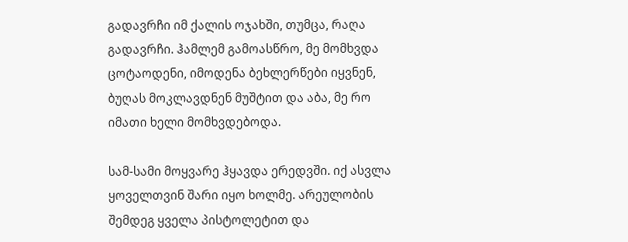გადავრჩი იმ ქალის ოჯახში, თუმცა, რაღა გადავრჩი. ჰამლემ გამოასწრო, მე მომხვდა ცოტაოდენი, იმოდენა ბეხლერწები იყვნენ, ბუღას მოკლავდნენ მუშტით და აბა, მე რო იმათი ხელი მომხვდებოდა.

სამ-სამი მოყვარე ჰყავდა ერედვში. იქ ასვლა ყოველთვინ შარი იყო ხოლმე. არეულობის შემდეგ ყველა პისტოლეტით და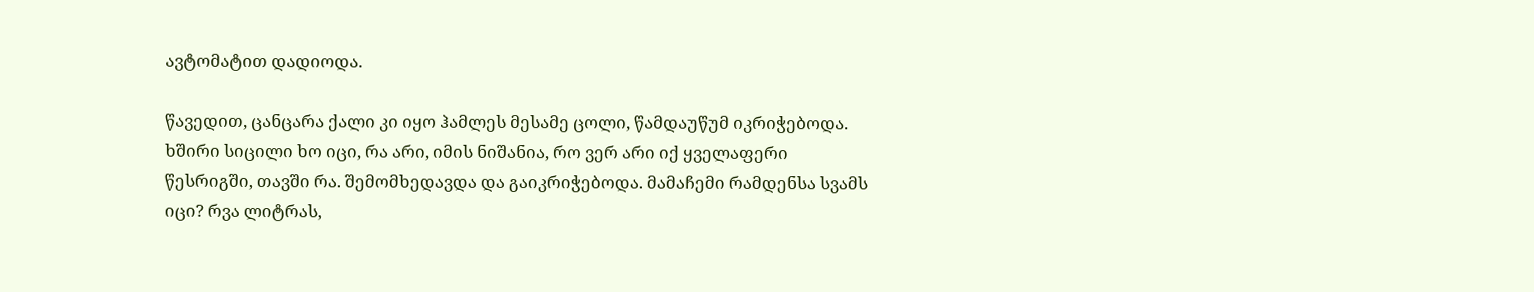ავტომატით დადიოდა.

წავედით, ცანცარა ქალი კი იყო ჰამლეს მესამე ცოლი, წამდაუწუმ იკრიჭებოდა. ხშირი სიცილი ხო იცი, რა არი, იმის ნიშანია, რო ვერ არი იქ ყველაფერი წესრიგში, თავში რა. შემომხედავდა და გაიკრიჭებოდა. მამაჩემი რამდენსა სვამს იცი? რვა ლიტრას,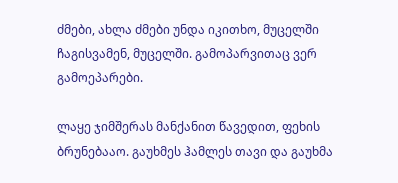ძმები, ახლა ძმები უნდა იკითხო, მუცელში ჩაგისვამენ, მუცელში. გამოპარვითაც ვერ გამოეპარები.

ლაყე ჯიმშერას მანქანით წავედით, ფეხის ბრუნებააო. გაუხმეს ჰამლეს თავი და გაუხმა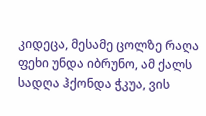კიდეცა, მესამე ცოლზე რაღა ფეხი უნდა იბრუნო, ამ ქალს სადღა ჰქონდა ჭკუა, ვის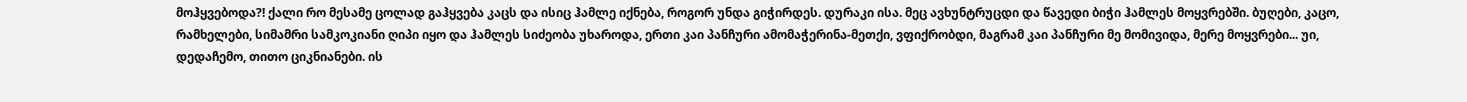მოჰყვებოდა?! ქალი რო მესამე ცოლად გაჰყვება კაცს და ისიც ჰამლე იქნება, როგორ უნდა გიჭირდეს. დურაკი ისა. მეც ავხუნტრუცდი და წავედი ბიჭი ჰამლეს მოყვრებში. ბუღები, კაცო, რამხელები, სიმამრი სამკოკიანი ღიპი იყო და ჰამლეს სიძეობა უხაროდა, ერთი კაი პანჩური ამომაჭერინა-მეთქი, ვფიქრობდი, მაგრამ კაი პანჩური მე მომივიდა, მერე მოყვრები... უი, დედაჩემო, თითო ციკნიანები. ის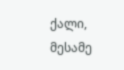ქალი, მესამე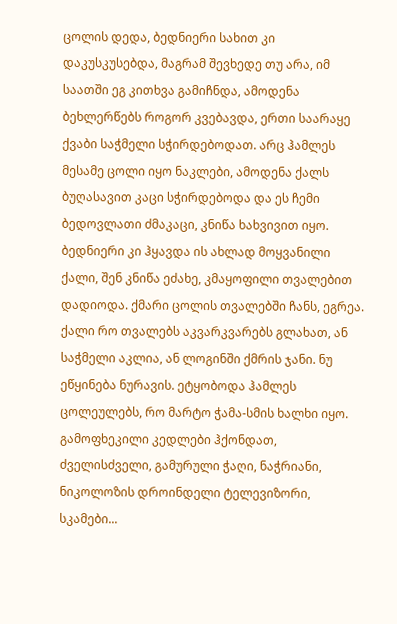ცოლის დედა, ბედნიერი სახით კი დაკუსკუსებდა, მაგრამ შევხედე თუ არა, იმ საათში ეგ კითხვა გამიჩნდა, ამოდენა ბეხლერწებს როგორ კვებავდა, ერთი საარაყე ქვაბი საჭმელი სჭირდებოდათ. არც ჰამლეს მესამე ცოლი იყო ნაკლები, ამოდენა ქალს ბუღასავით კაცი სჭირდებოდა და ეს ჩემი ბედოვლათი ძმაკაცი, კნიწა ხახვივით იყო. ბედნიერი კი ჰყავდა ის ახლად მოყვანილი ქალი, შენ კნიწა ეძახე, კმაყოფილი თვალებით დადიოდა. ქმარი ცოლის თვალებში ჩანს, ეგრეა. ქალი რო თვალებს აკვარკვარებს გლახათ, ან საჭმელი აკლია, ან ლოგინში ქმრის ჯანი. ნუ ეწყინება ნურავის. ეტყობოდა ჰამლეს ცოლეულებს, რო მარტო ჭამა-სმის ხალხი იყო. გამოფხეკილი კედლები ჰქონდათ, ძველისძველი, გამურული ჭაღი, ნაჭრიანი, ნიკოლოზის დროინდელი ტელევიზორი, სკამები...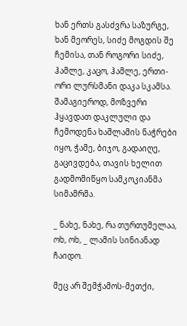ხან ერთს გასძვრა საზურგე, ხან მეორეს, სიძე მოგდის შე ჩემისა, თან როგორი სიძე, ჰამლე, კაცო, ჰამლე, ერთი-ორი ლურსმანი დაკა სკამსა. შამაგიეროდ, მოზვერი ჰყავდათ დაკლული და ჩემოდენა ხაშლამის ნაჭრები იყო, ჭამე, ბიჯო, გადაიღე, გაცივდება, თავის ხელით გადმომიწყო სამკოკიანმა სიმამრმა.

_ ნახე, ნახე, რა თურთუმელაა, ოხ, ოხ, _ ლამის სინიანად ჩაიდო.

მეც არ შემჭამოს-მეთქი,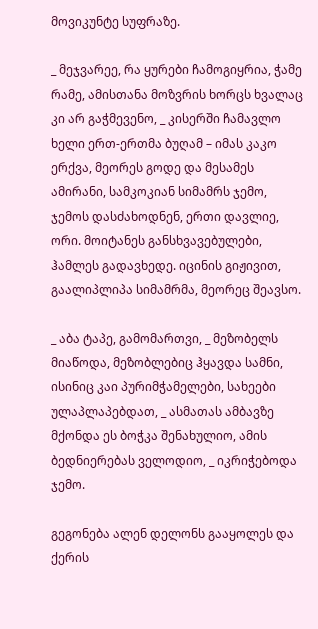მოვიკუნტე სუფრაზე.

_ მეჯვარეე, რა ყურები ჩამოგიყრია, ჭამე რამე, ამისთანა მოზვრის ხორცს ხვალაც კი არ გაჭმევენო, _ კისერში ჩამავლო ხელი ერთ-ერთმა ბუღამ – იმას კაკო ერქვა, მეორეს გოდე და მესამეს ამირანი, სამკოკიან სიმამრს ჯემო, ჯემოს დასძახოდნენ, ერთი დავლიე, ორი. მოიტანეს განსხვავებულები, ჰამლეს გადავხედე. იცინის გიჟივით, გაალიპლიპა სიმამრმა, მეორეც შეავსო.

_ აბა ტაპე, გამომართვი, _ მეზობელს მიაწოდა, მეზობლებიც ჰყავდა სამნი, ისინიც კაი პურიმჭამელები, სახეები ულაპლაპებდათ, _ ასმათას ამბავზე მქონდა ეს ბოჭკა შენახულიო, ამის ბედნიერებას ველოდიო, _ იკრიჭებოდა ჯემო.

გეგონება ალენ დელონს გააყოლეს და ქერის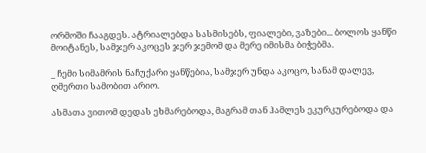ორმოში ჩააგდეს. ატრიალებდა სასმისებს, ფიალები, ვაზები... ბოლოს ყანწი მოიტანეს, სამჯერ აკოცეს ჯერ ჯემომ და მერე იმისმა ბიჭებმა.

_ ჩემი სიმამრის ნაჩუქარი ყანწებია, სამჯერ უნდა აკოცო, სანამ დალევ, ღმერთი სამობით არიო.

ასმათა ვითომ დედას ეხმარებოდა, მაგრამ თან ჰამლეს ეკურკურებოდა და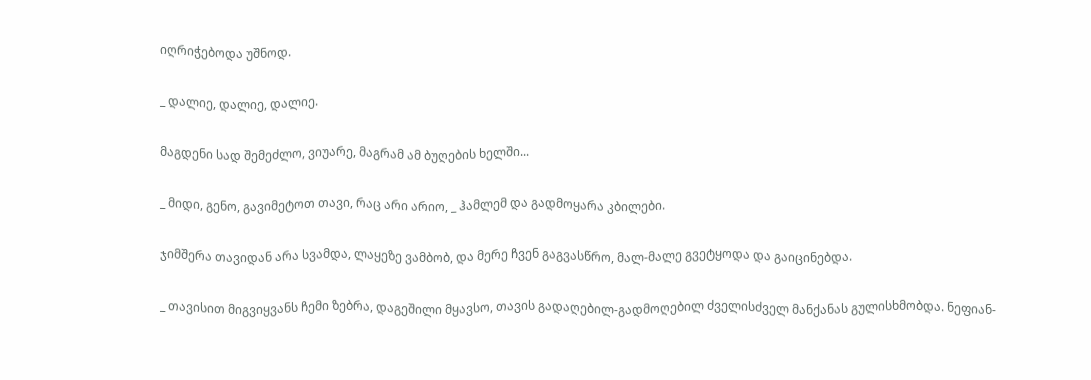იღრიჭებოდა უშნოდ.

_ დალიე, დალიე, დალიე.

მაგდენი სად შემეძლო, ვიუარე, მაგრამ ამ ბუღების ხელში...

_ მიდი, გენო, გავიმეტოთ თავი, რაც არი არიო, _ ჰამლემ და გადმოყარა კბილები.

ჯიმშერა თავიდან არა სვამდა, ლაყეზე ვამბობ, და მერე ჩვენ გაგვასწრო, მალ-მალე გვეტყოდა და გაიცინებდა.

_ თავისით მიგვიყვანს ჩემი ზებრა, დაგეშილი მყავსო, თავის გადაღებილ-გადმოღებილ ძველისძველ მანქანას გულისხმობდა. ნეფიან-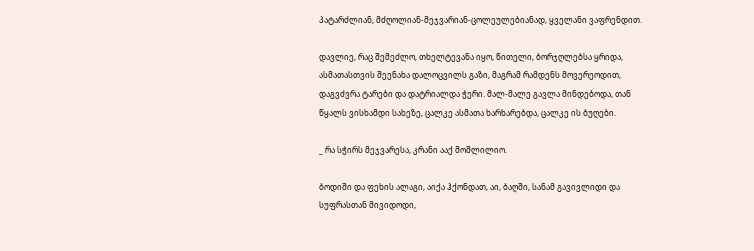პატარძლიან, მძღოლიან-მეჯვარიან-ცოლეულებიანად, ყველანი ვაფრენდით.

დავლიე, რაც შემეძლო, თხელტევანა იყო, წითელი, ბორჯღლებსა ყრიდა, ასმათასთვის შეენახა დალოცვილს გაზი, მაგრამ რამდენს მოვერეოდით, დაგვძვრა ტარები და დატრიალდა ჭერი. მალ-მალე გავლა მინდებოდა, თან წყალს ვისხამდი სახეზე, ცალკე ასმათა ხარხარებდა, ცალკე ის ბუღები.

_ რა სჭირს მეჯვარესა, კრანი ააქ მოშლილიო.

ბოდიში და ფეხის ალაგი, აიქა ჰქონდათ, აი, ბაღში, სანამ გავივლიდი და სუფრასთან მივიდოდი,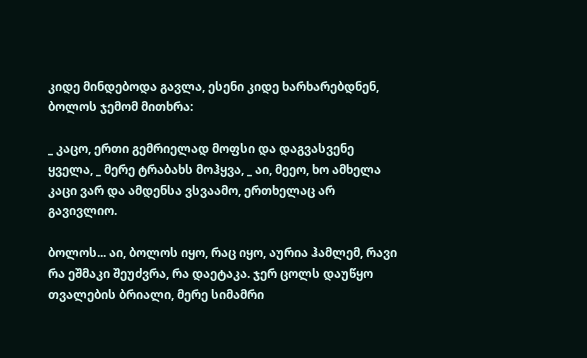კიდე მინდებოდა გავლა, ესენი კიდე ხარხარებდნენ, ბოლოს ჯემომ მითხრა:

_ კაცო, ერთი გემრიელად მოფსი და დაგვასვენე ყველა, _ მერე ტრაბახს მოჰყვა, _ აი, მეეო, ხო ამხელა კაცი ვარ და ამდენსა ვსვაამო, ერთხელაც არ გავივლიო.

ბოლოს... აი, ბოლოს იყო, რაც იყო, აურია ჰამლემ, რავი რა ეშმაკი შეუძვრა, რა დაეტაკა. ჯერ ცოლს დაუწყო თვალების ბრიალი, მერე სიმამრი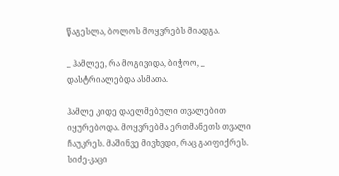წაგესლა, ბოლოს მოყვრებს მიადგა.

_ ჰამლეე, რა მოგივიდა, ბიჭოო, _ დასტრიალებდა ასმათა.

ჰამლე კიდე დაელმებული თვალებით იყურებოდა. მოყვრებმა ერთმანეთს თვალი ჩაუკრეს. მაშინვე მივხვდი, რაც გაიფიქრეს. სიძე-კაცი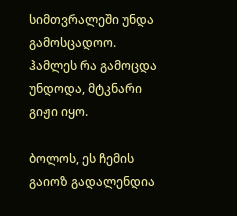სიმთვრალეში უნდა გამოსცადოო. ჰამლეს რა გამოცდა უნდოდა, მტკნარი გიჟი იყო.

ბოლოს, ეს ჩემის გაიოზ გადალენდია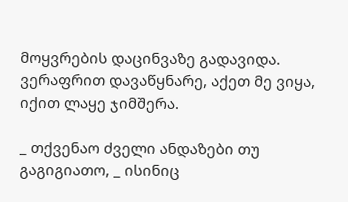მოყვრების დაცინვაზე გადავიდა. ვერაფრით დავაწყნარე, აქეთ მე ვიყა, იქით ლაყე ჯიმშერა.

_ თქვენაო ძველი ანდაზები თუ გაგიგიათო, _ ისინიც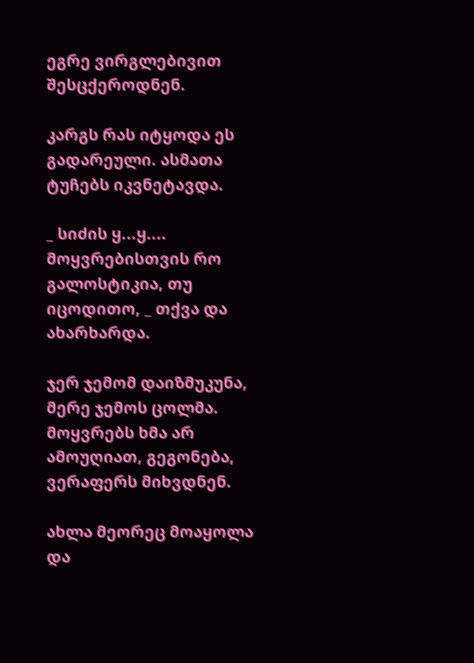ეგრე ვირგლებივით შესცქეროდნენ.

კარგს რას იტყოდა ეს გადარეული. ასმათა ტუჩებს იკვნეტავდა.

_ სიძის ყ...ყ.... მოყვრებისთვის რო გალოსტიკია, თუ იცოდითო, _ თქვა და ახარხარდა.

ჯერ ჯემომ დაიზმუკუნა, მერე ჯემოს ცოლმა. მოყვრებს ხმა არ ამოუღიათ, გეგონება, ვერაფერს მიხვდნენ.

ახლა მეორეც მოაყოლა და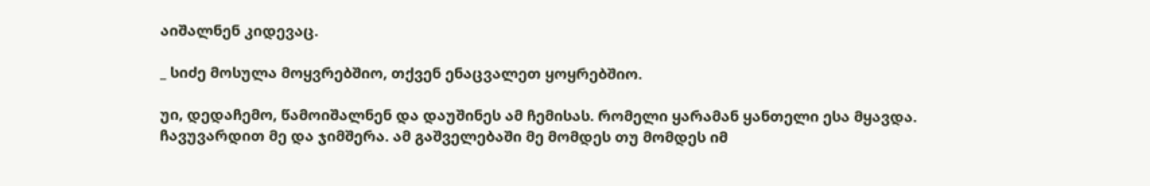აიშალნენ კიდევაც.

_ სიძე მოსულა მოყვრებშიო, თქვენ ენაცვალეთ ყოყრებშიო.

უი, დედაჩემო, წამოიშალნენ და დაუშინეს ამ ჩემისას. რომელი ყარამან ყანთელი ესა მყავდა. ჩავუვარდით მე და ჯიმშერა. ამ გაშველებაში მე მომდეს თუ მომდეს იმ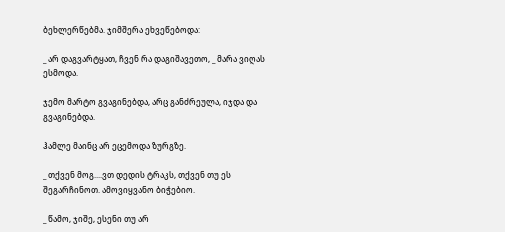ბეხლერწებმა. ჯიმშერა ეხვეწებოდა:

_ არ დაგვარტყათ, ჩვენ რა დაგიშავეთო, _ მარა ვიღას ესმოდა.

ჯემო მარტო გვაგინებდა, არც განძრეულა, იჯდა და გვაგინებდა.

ჰამლე მაინც არ ეცემოდა ზურგზე.

_ თქვენ მოგ....ვთ დედის ტრაკს, თქვენ თუ ეს შეგარჩინოთ. ამოვიყვანო ბიჭებიო.

_ წამო, ჯიშე, ესენი თუ არ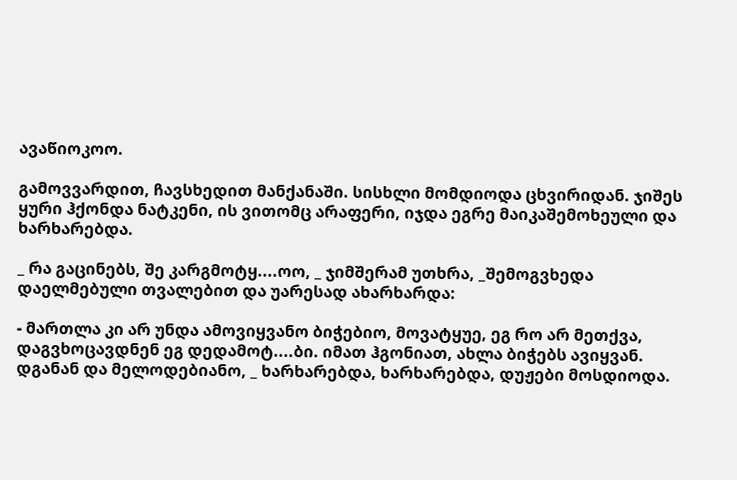ავაწიოკოო.

გამოვვარდით, ჩავსხედით მანქანაში. სისხლი მომდიოდა ცხვირიდან. ჯიშეს ყური ჰქონდა ნატკენი, ის ვითომც არაფერი, იჯდა ეგრე მაიკაშემოხეული და ხარხარებდა.

_ რა გაცინებს, შე კარგმოტყ....ოო, _ ჯიმშერამ უთხრა, _შემოგვხედა დაელმებული თვალებით და უარესად ახარხარდა:

- მართლა კი არ უნდა ამოვიყვანო ბიჭებიო, მოვატყუე, ეგ რო არ მეთქვა, დაგვხოცავდნენ ეგ დედამოტ....ბი. იმათ ჰგონიათ, ახლა ბიჭებს ავიყვან. დგანან და მელოდებიანო, _ ხარხარებდა, ხარხარებდა, დუჟები მოსდიოდა.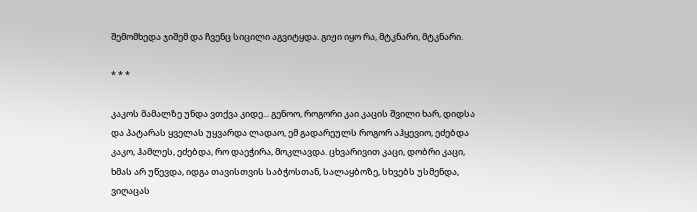შემომხედა ჯიშემ და ჩვენც სიცილი აგვიტყდა. გიჟი იყო რა, მტკნარი, მტკნარი.

* * *

კაკოს მამალზე უნდა ვთქვა კიდე... გენოო, როგორი კაი კაცის შვილი ხარ, დიდსა და პატარას ყველას უყვარდა ლადაო, ემ გადარეულს როგორ აჰყევიო, ეძებდა კაკო, ჰამლეს, ეძებდა, რო დაეჭირა, მოკლავდა. ცხვარივით კაცი, დობრი კაცი, ხმას არ უწევდა, იდგა თავისთვის საბჭოსთან, სალაყბოზე, სხვებს უსმენდა, ვიღაცას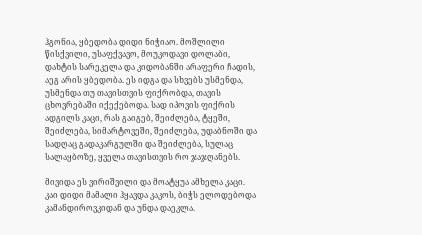ჰგონია, ყბედობა დიდი ნიჭიაო. მოშლილი წისქვილი, უსაფქვავო, მოუკოდავი დოლაბი, დახტის სარეკელა და კიდობანში არაფერი ჩადის, აეგ არის ყბედობა. ეს იდგა და სხვებს უსმენდა, უსმენდა თუ თავისთვის ფიქრობდა, თავის ცხოვრებაში იქექებოდა. სად იპოვის ფიქრის ადგილს კაცი, რას გაიგებ, შეიძლება, ტყეში, შეიძლება, სიმარტოვეში, შეიძლება, უდაბნოში და სადღაც გადაკარგულში და შეიძლება, სულაც სალაყბოზე, ყველა თავისთვის რო ჯაჯღანებს.

მივიდა ეს ვირიშვილი და მოატყუა ამხელა კაცი. კაი დიდი მამალი ჰყავდა კაკოს, ბიჭს ელოდებოდა კამანდიროვკიდან და უნდა დაეკლა.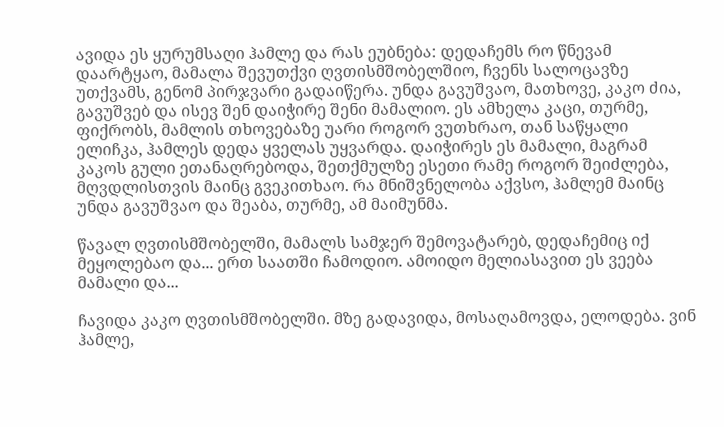ავიდა ეს ყურუმსაღი ჰამლე და რას ეუბნება: დედაჩემს რო წნევამ დაარტყაო, მამალა შევუთქვი ღვთისმშობელშიო, ჩვენს სალოცავზე უთქვამს, გენომ პირჯვარი გადაიწერა. უნდა გავუშვაო, მათხოვე, კაკო ძია, გავუშვებ და ისევ შენ დაიჭირე შენი მამალიო. ეს ამხელა კაცი, თურმე, ფიქრობს, მამლის თხოვებაზე უარი როგორ ვუთხრაო, თან საწყალი ელიჩკა, ჰამლეს დედა ყველას უყვარდა. დაიჭირეს ეს მამალი, მაგრამ კაკოს გული ეთანაღრებოდა, შეთქმულზე ესეთი რამე როგორ შეიძლება, მღვდლისთვის მაინც გვეკითხაო. რა მნიშვნელობა აქვსო, ჰამლემ მაინც უნდა გავუშვაო და შეაბა, თურმე, ამ მაიმუნმა.

წავალ ღვთისმშობელში, მამალს სამჯერ შემოვატარებ, დედაჩემიც იქ მეყოლებაო და... ერთ საათში ჩამოდიო. ამოიდო მელიასავით ეს ვეება მამალი და...

ჩავიდა კაკო ღვთისმშობელში. მზე გადავიდა, მოსაღამოვდა, ელოდება. ვინ ჰამლე,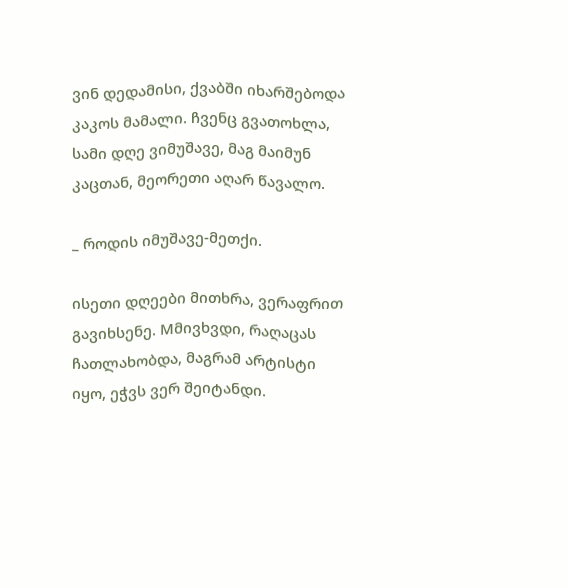ვინ დედამისი, ქვაბში იხარშებოდა კაკოს მამალი. ჩვენც გვათოხლა, სამი დღე ვიმუშავე, მაგ მაიმუნ კაცთან, მეორეთი აღარ წავალო.

_ როდის იმუშავე-მეთქი.

ისეთი დღეები მითხრა, ვერაფრით გავიხსენე. Mმივხვდი, რაღაცას ჩათლახობდა, მაგრამ არტისტი იყო, ეჭვს ვერ შეიტანდი.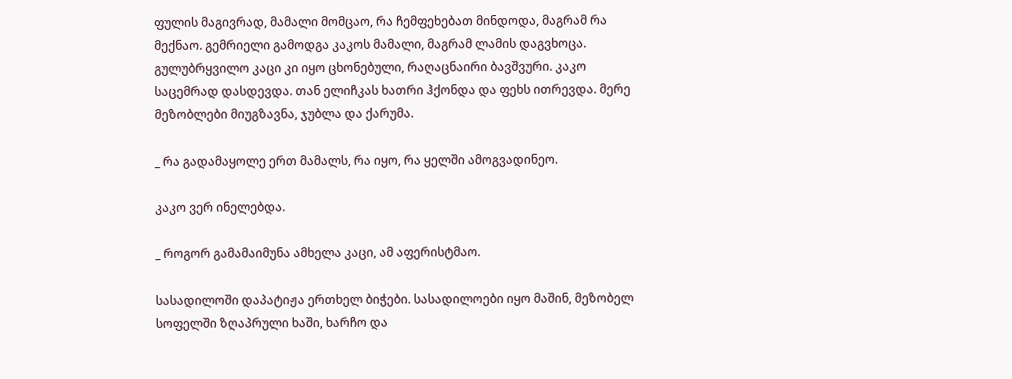ფულის მაგივრად, მამალი მომცაო, რა ჩემფეხებათ მინდოდა, მაგრამ რა მექნაო. გემრიელი გამოდგა კაკოს მამალი, მაგრამ ლამის დაგვხოცა. გულუბრყვილო კაცი კი იყო ცხონებული, რაღაცნაირი ბავშვური. კაკო საცემრად დასდევდა. თან ელიჩკას ხათრი ჰქონდა და ფეხს ითრევდა. მერე მეზობლები მიუგზავნა, ჯუბლა და ქარუმა.

_ რა გადამაყოლე ერთ მამალს, რა იყო, რა ყელში ამოგვადინეო.

კაკო ვერ ინელებდა.

_ როგორ გამამაიმუნა ამხელა კაცი, ამ აფერისტმაო.

სასადილოში დაპატიჟა ერთხელ ბიჭები. სასადილოები იყო მაშინ, მეზობელ სოფელში ზღაპრული ხაში, ხარჩო და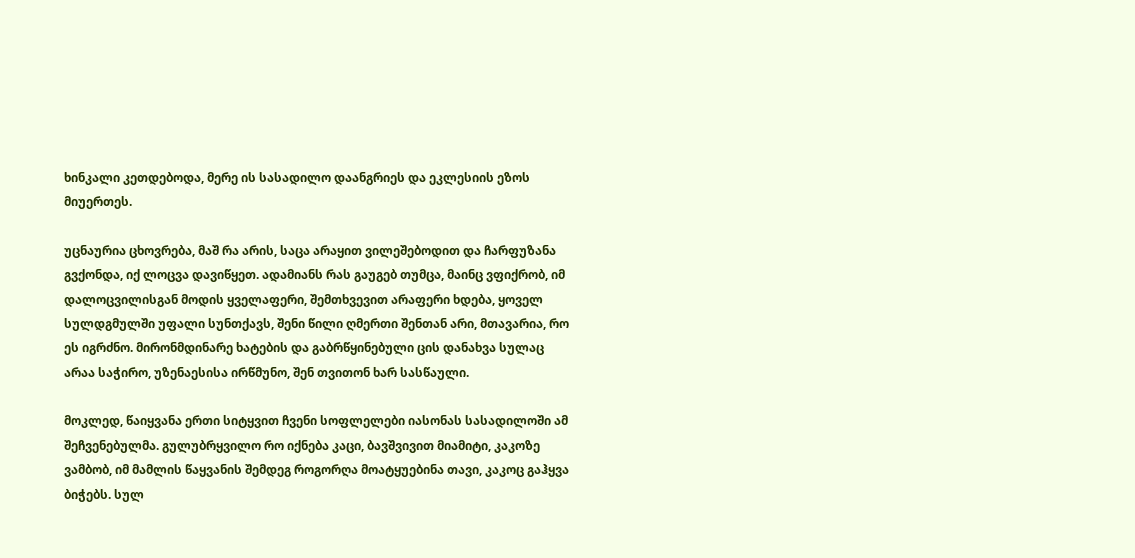ხინკალი კეთდებოდა, მერე ის სასადილო დაანგრიეს და ეკლესიის ეზოს მიუერთეს.

უცნაურია ცხოვრება, მაშ რა არის, საცა არაყით ვილეშებოდით და ჩარფუზანა გვქონდა, იქ ლოცვა დავიწყეთ. ადამიანს რას გაუგებ თუმცა, მაინც ვფიქრობ, იმ დალოცვილისგან მოდის ყველაფერი, შემთხვევით არაფერი ხდება, ყოველ სულდგმულში უფალი სუნთქავს, შენი წილი ღმერთი შენთან არი, მთავარია, რო ეს იგრძნო. მირონმდინარე ხატების და გაბრწყინებული ცის დანახვა სულაც არაა საჭირო, უზენაესისა ირწმუნო, შენ თვითონ ხარ სასწაული.

მოკლედ, წაიყვანა ერთი სიტყვით ჩვენი სოფლელები იასონას სასადილოში ამ შეჩვენებულმა. გულუბრყვილო რო იქნება კაცი, ბავშვივით მიამიტი, კაკოზე ვამბობ, იმ მამლის წაყვანის შემდეგ როგორღა მოატყუებინა თავი, კაკოც გაჰყვა ბიჭებს. სულ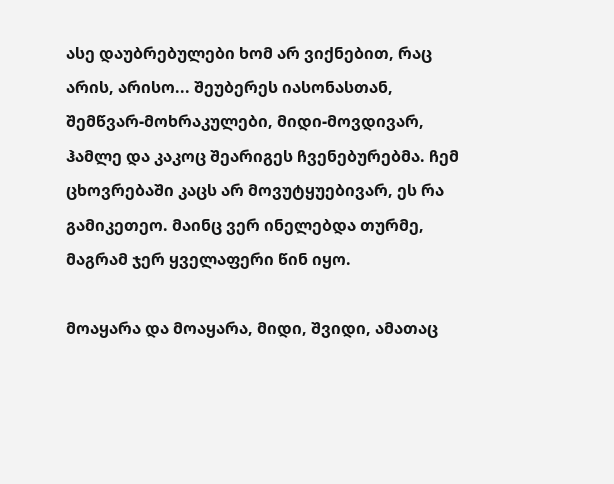ასე დაუბრებულები ხომ არ ვიქნებით, რაც არის, არისო... შეუბერეს იასონასთან, შემწვარ-მოხრაკულები, მიდი-მოვდივარ, ჰამლე და კაკოც შეარიგეს ჩვენებურებმა. ჩემ ცხოვრებაში კაცს არ მოვუტყუებივარ, ეს რა გამიკეთეო. მაინც ვერ ინელებდა თურმე, მაგრამ ჯერ ყველაფერი წინ იყო.

მოაყარა და მოაყარა, მიდი, შვიდი, ამათაც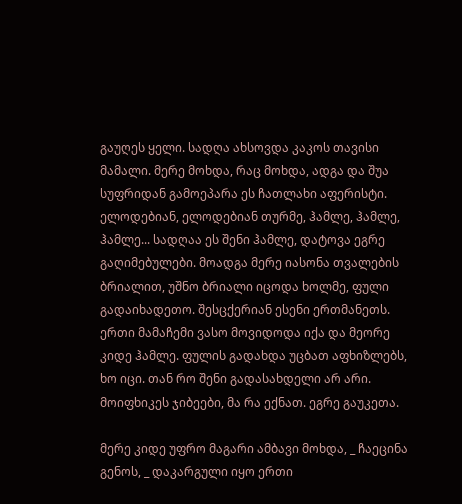გაუღეს ყელი. სადღა ახსოვდა კაკოს თავისი მამალი. მერე მოხდა, რაც მოხდა, ადგა და შუა სუფრიდან გამოეპარა ეს ჩათლახი აფერისტი. ელოდებიან, ელოდებიან თურმე, ჰამლე, ჰამლე, ჰამლე... სადღაა ეს შენი ჰამლე, დატოვა ეგრე გაღიმებულები. მოადგა მერე იასონა თვალების ბრიალით, უშნო ბრიალი იცოდა ხოლმე, ფული გადაიხადეთო. შესცქერიან ესენი ერთმანეთს. ერთი მამაჩემი ვასო მოვიდოდა იქა და მეორე კიდე ჰამლე. ფულის გადახდა უცბათ აფხიზლებს, ხო იცი. თან რო შენი გადასახდელი არ არი. მოიფხიკეს ჯიბეები, მა რა ექნათ. ეგრე გაუკეთა.

მერე კიდე უფრო მაგარი ამბავი მოხდა, _ ჩაეცინა გენოს, _ დაკარგული იყო ერთი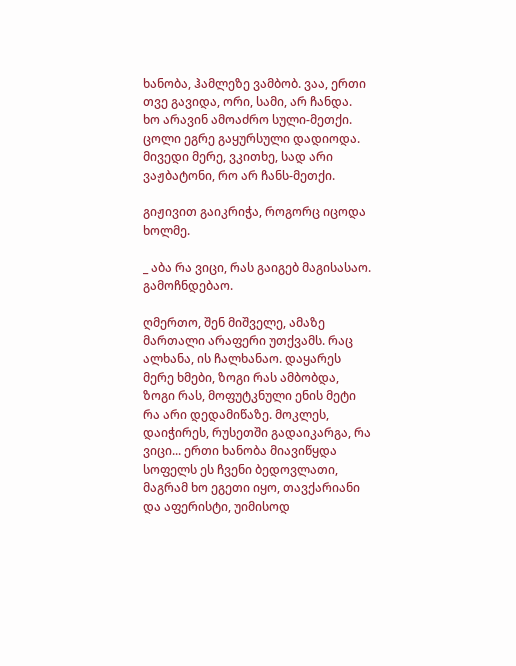ხანობა, ჰამლეზე ვამბობ. ვაა, ერთი თვე გავიდა, ორი, სამი, არ ჩანდა. ხო არავინ ამოაძრო სული-მეთქი. ცოლი ეგრე გაყურსული დადიოდა. მივედი მერე, ვკითხე, სად არი ვაჟბატონი, რო არ ჩანს-მეთქი.

გიჟივით გაიკრიჭა, როგორც იცოდა ხოლმე.

_ აბა რა ვიცი, რას გაიგებ მაგისასაო. გამოჩნდებაო.

ღმერთო, შენ მიშველე, ამაზე მართალი არაფერი უთქვამს. რაც ალხანა, ის ჩალხანაო. დაყარეს მერე ხმები, ზოგი რას ამბობდა, ზოგი რას, მოფუტკნული ენის მეტი რა არი დედამიწაზე. მოკლეს, დაიჭირეს, რუსეთში გადაიკარგა, რა ვიცი... ერთი ხანობა მიავიწყდა სოფელს ეს ჩვენი ბედოვლათი, მაგრამ ხო ეგეთი იყო, თავქარიანი და აფერისტი, უიმისოდ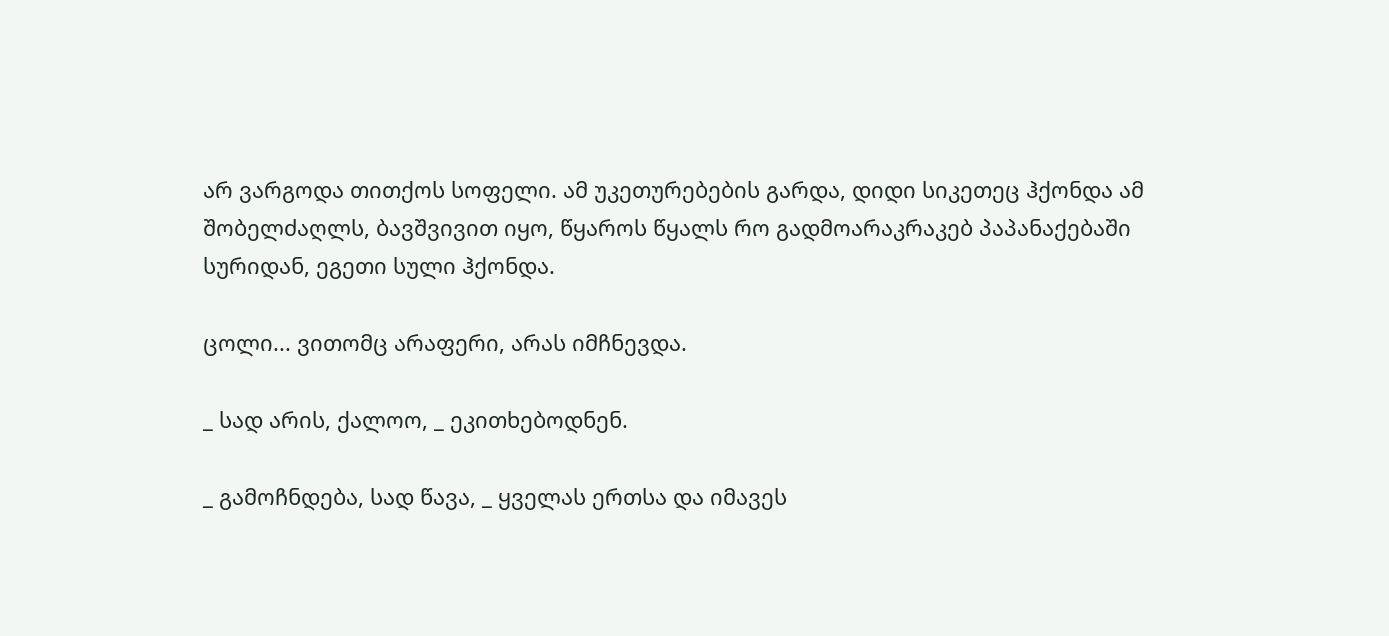არ ვარგოდა თითქოს სოფელი. ამ უკეთურებების გარდა, დიდი სიკეთეც ჰქონდა ამ შობელძაღლს, ბავშვივით იყო, წყაროს წყალს რო გადმოარაკრაკებ პაპანაქებაში სურიდან, ეგეთი სული ჰქონდა.

ცოლი... ვითომც არაფერი, არას იმჩნევდა.

_ სად არის, ქალოო, _ ეკითხებოდნენ.

_ გამოჩნდება, სად წავა, _ ყველას ერთსა და იმავეს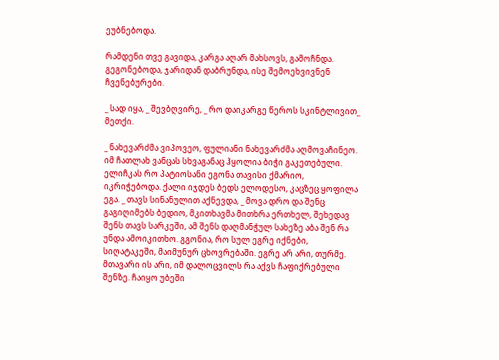ეუბნებოდა.

რამდენი თვე გავიდა, კარგა აღარ მახსოვს, გამოჩნდა. გეგონებოდა, ჯარიდან დაბრუნდა, ისე შემოეხვივნენ ჩვენებურები.

_ სად იყა, _ შევბღვირე, _ რო დაიკარგე წეროს სკინტლივით_ მეთქი.

_ ნახევარძმა ვიპოვეო, ფულიანი ნახევარძმა აღმოვაჩინეო. იმ ჩათლახ ვანცას სხვაგანაც ჰყოლია ბიჭი გაკეთებული. ელიჩკას რო პატიოსანი ეგონა თავისი ქმარიო, იკრიჭებოდა. ქალი იჯდეს ბედს ელოდესო, კაცზეც ყოფილა ეგა. _ თავს სინანულით აქნევდა, _ მოვა დრო და შენც გაგიღიმებს ბედიო, მკითხავმა მითხრა ერთხელ, შეხედავ შენს თავს სარკეში, ამ შენს დაღმანჭულ სახეზე აბა შენ რა უნდა ამოიკითხო. გგონია, რო სულ ეგრე იქნები, სიღატაკეში, მაიმუნურ ცხოვრებაში. ეგრე არ არი, თურმე. მთავარი ის არი, იმ დალოცვილს რა აქვს ჩაფიქრებული შენზე. ჩაიყო უბეში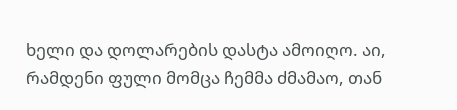ხელი და დოლარების დასტა ამოიღო. აი, რამდენი ფული მომცა ჩემმა ძმამაო, თან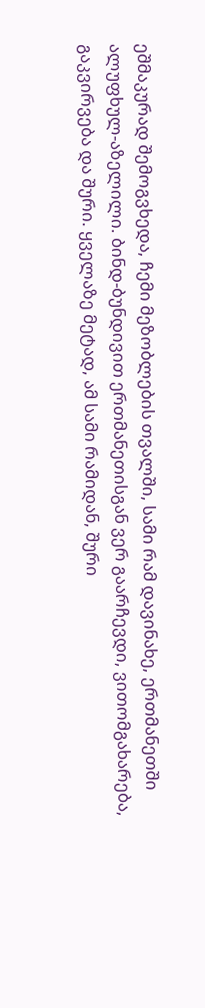ეშმაკურად შემოგვხედა, ჩემი მეზობლების თვალში, სამი რამ დავინახე, ერთმანეთში ალუფხულ-აზელილი. ბინდ-ბუნდივით ერთმანეთისგან ვერ გაარჩევდი, ვითომგახარება, გაკვირვება და შური. ყველაზე მეტად, ამ სამი რამიდან, შური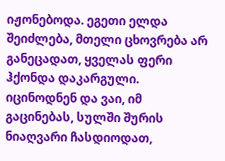იჟონებოდა. ეგეთი ელდა შეიძლება, მთელი ცხოვრება არ განეცადათ, ყველას ფერი ჰქონდა დაკარგული. იცინოდნენ და ვაი, იმ გაცინებას, სულში შურის ნიაღვარი ჩასდიოდათ,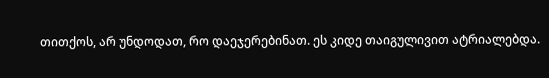თითქოს, არ უნდოდათ, რო დაეჯერებინათ. ეს კიდე თაიგულივით ატრიალებდა.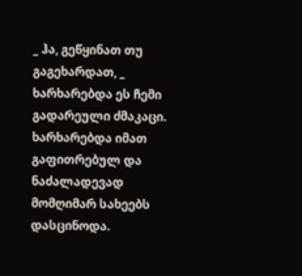_ ჰა, გეწყინათ თუ გაგეხარდათ, _ ხარხარებდა ეს ჩემი გადარეული ძმაკაცი. ხარხარებდა იმათ გაფითრებულ და ნაძალადევად მომღიმარ სახეებს დასცინოდა.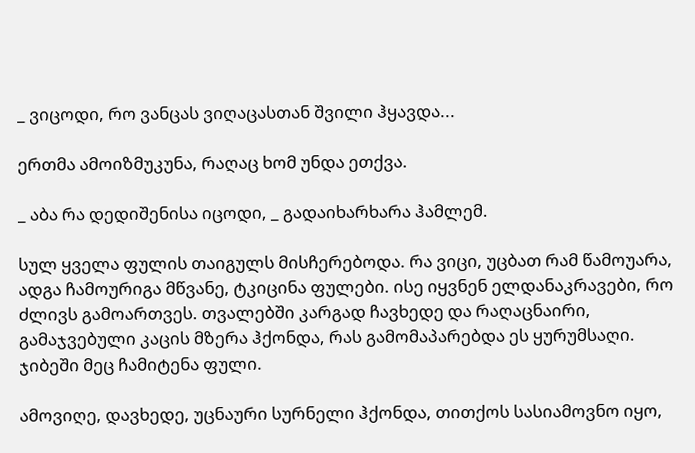_ ვიცოდი, რო ვანცას ვიღაცასთან შვილი ჰყავდა...

ერთმა ამოიზმუკუნა, რაღაც ხომ უნდა ეთქვა.

_ აბა რა დედიშენისა იცოდი, _ გადაიხარხარა ჰამლემ.

სულ ყველა ფულის თაიგულს მისჩერებოდა. რა ვიცი, უცბათ რამ წამოუარა, ადგა ჩამოურიგა მწვანე, ტკიცინა ფულები. ისე იყვნენ ელდანაკრავები, რო ძლივს გამოართვეს. თვალებში კარგად ჩავხედე და რაღაცნაირი, გამაჯვებული კაცის მზერა ჰქონდა, რას გამომაპარებდა ეს ყურუმსაღი. ჯიბეში მეც ჩამიტენა ფული.

ამოვიღე, დავხედე, უცნაური სურნელი ჰქონდა, თითქოს სასიამოვნო იყო,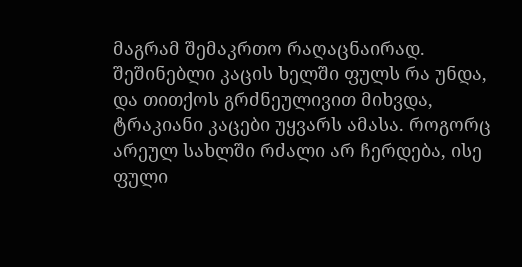მაგრამ შემაკრთო რაღაცნაირად. შეშინებლი კაცის ხელში ფულს რა უნდა, და თითქოს გრძნეულივით მიხვდა, ტრაკიანი კაცები უყვარს ამასა. როგორც არეულ სახლში რძალი არ ჩერდება, ისე ფული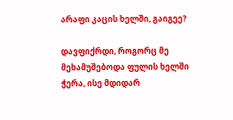არაფი კაცის ხელში, გაიგეე?

დავფიქრდი, როგორც მე მეხამუშებოდა ფულის ხელში ჭერა, ისე მდიდარ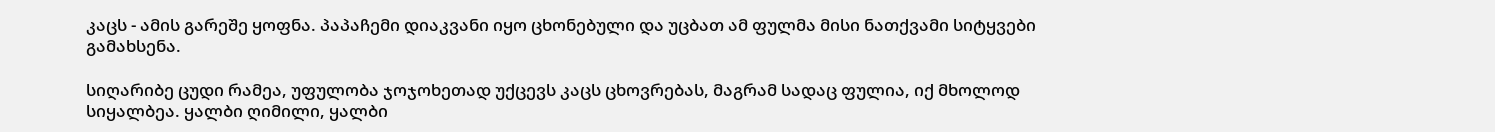კაცს - ამის გარეშე ყოფნა. პაპაჩემი დიაკვანი იყო ცხონებული და უცბათ ამ ფულმა მისი ნათქვამი სიტყვები გამახსენა.

სიღარიბე ცუდი რამეა, უფულობა ჯოჯოხეთად უქცევს კაცს ცხოვრებას, მაგრამ სადაც ფულია, იქ მხოლოდ სიყალბეა. ყალბი ღიმილი, ყალბი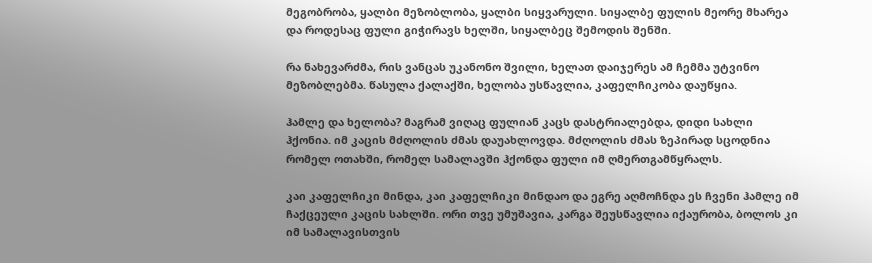მეგობრობა, ყალბი მეზობლობა, ყალბი სიყვარული. სიყალბე ფულის მეორე მხარეა და როდესაც ფული გიჭირავს ხელში, სიყალბეც შემოდის შენში.

რა ნახევარძმა, რის ვანცას უკანონო შვილი, ხელათ დაიჯერეს ამ ჩემმა უტვინო მეზობლებმა. წასულა ქალაქში, ხელობა უსწავლია, კაფელჩიკობა დაუწყია.

ჰამლე და ხელობა? მაგრამ ვიღაც ფულიან კაცს დასტრიალებდა, დიდი სახლი ჰქონია. იმ კაცის მძღოლის ძმას დაუახლოვდა. მძღოლის ძმას ზეპირად სცოდნია რომელ ოთახში, რომელ სამალავში ჰქონდა ფული იმ ღმერთგამწყრალს.

კაი კაფელჩიკი მინდა, კაი კაფელჩიკი მინდაო და ეგრე აღმოჩნდა ეს ჩვენი ჰამლე იმ ჩაქცეული კაცის სახლში. ორი თვე უმუშავია, კარგა შეუსწავლია იქაურობა, ბოლოს კი იმ სამალავისთვის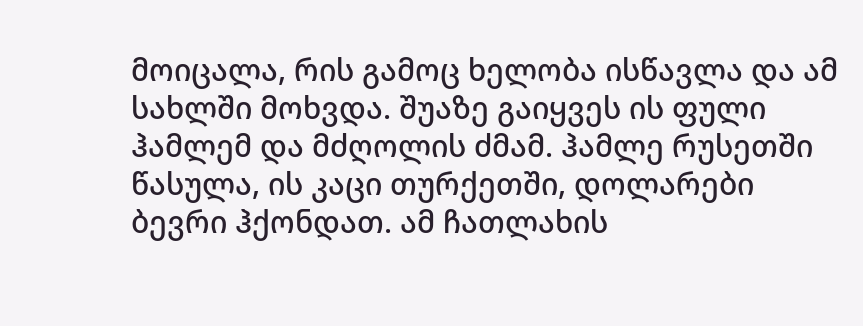მოიცალა, რის გამოც ხელობა ისწავლა და ამ სახლში მოხვდა. შუაზე გაიყვეს ის ფული ჰამლემ და მძღოლის ძმამ. ჰამლე რუსეთში წასულა, ის კაცი თურქეთში, დოლარები ბევრი ჰქონდათ. ამ ჩათლახის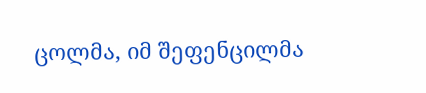ცოლმა, იმ შეფენცილმა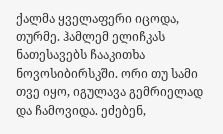ქალმა ყველაფერი იცოდა, თურმე. ჰამლემ ელიჩკას ნათესავებს ჩააკითხა ნოვოსიბირსკში. ორი თუ სამი თვე იყო, იგულავა გემრიელად და ჩამოვიდა. ეძებენ,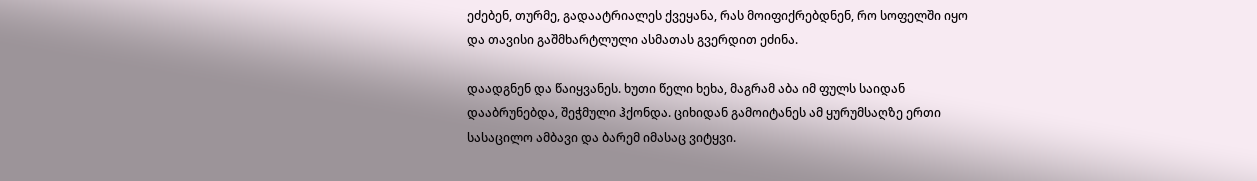ეძებენ, თურმე, გადაატრიალეს ქვეყანა, რას მოიფიქრებდნენ, რო სოფელში იყო და თავისი გაშმხარტლული ასმათას გვერდით ეძინა.

დაადგნენ და წაიყვანეს. ხუთი წელი ხეხა, მაგრამ აბა იმ ფულს საიდან დააბრუნებდა, შეჭმული ჰქონდა. ციხიდან გამოიტანეს ამ ყურუმსაღზე ერთი სასაცილო ამბავი და ბარემ იმასაც ვიტყვი.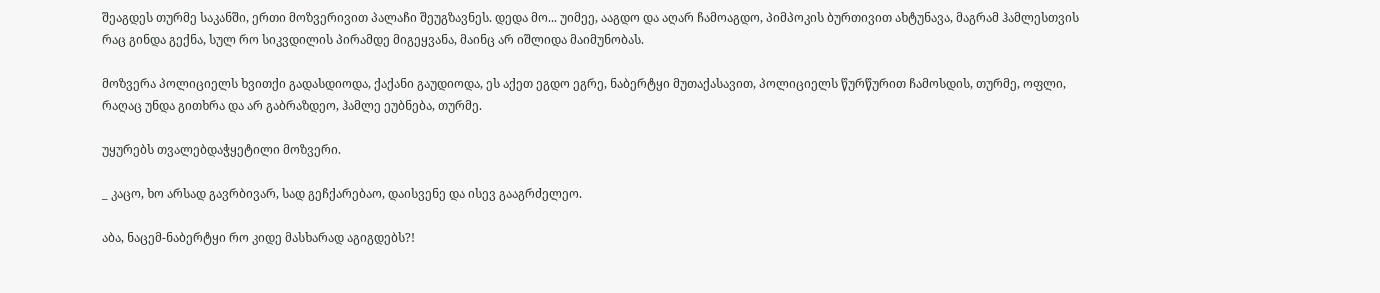შეაგდეს თურმე საკანში, ერთი მოზვერივით პალაჩი შეუგზავნეს. დედა მო... უიმეე, ააგდო და აღარ ჩამოაგდო, პიმპოკის ბურთივით ახტუნავა, მაგრამ ჰამლესთვის რაც გინდა გექნა, სულ რო სიკვდილის პირამდე მიგეყვანა, მაინც არ იშლიდა მაიმუნობას.

მოზვერა პოლიციელს ხვითქი გადასდიოდა, ქაქანი გაუდიოდა, ეს აქეთ ეგდო ეგრე, ნაბერტყი მუთაქასავით, პოლიციელს წურწურით ჩამოსდის, თურმე, ოფლი, რაღაც უნდა გითხრა და არ გაბრაზდეო, ჰამლე ეუბნება, თურმე.

უყურებს თვალებდაჭყეტილი მოზვერი.

_ კაცო, ხო არსად გავრბივარ, სად გეჩქარებაო, დაისვენე და ისევ გააგრძელეო.

აბა, ნაცემ-ნაბერტყი რო კიდე მასხარად აგიგდებს?!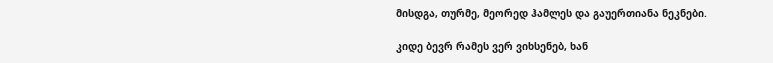მისდგა, თურმე, მეორედ ჰამლეს და გაუერთიანა ნეკნები.

კიდე ბევრ რამეს ვერ ვიხსენებ, ხან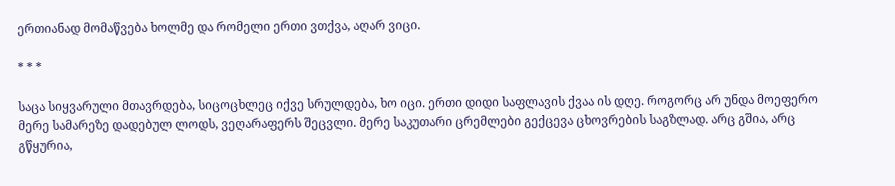ერთიანად მომაწვება ხოლმე და რომელი ერთი ვთქვა, აღარ ვიცი.

* * *

საცა სიყვარული მთავრდება, სიცოცხლეც იქვე სრულდება, ხო იცი. ერთი დიდი საფლავის ქვაა ის დღე. როგორც არ უნდა მოეფერო მერე სამარეზე დადებულ ლოდს, ვეღარაფერს შეცვლი. მერე საკუთარი ცრემლები გექცევა ცხოვრების საგზლად. არც გშია, არც გწყურია,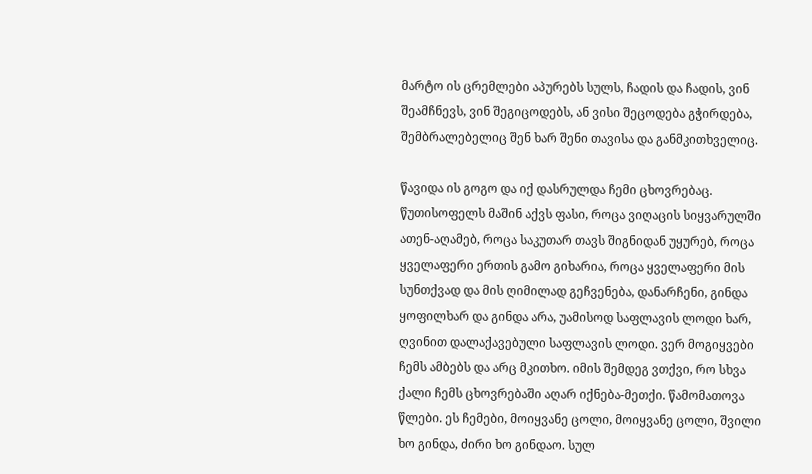მარტო ის ცრემლები აპურებს სულს, ჩადის და ჩადის, ვინ შეამჩნევს, ვინ შეგიცოდებს, ან ვისი შეცოდება გჭირდება, შემბრალებელიც შენ ხარ შენი თავისა და განმკითხველიც.

წავიდა ის გოგო და იქ დასრულდა ჩემი ცხოვრებაც. წუთისოფელს მაშინ აქვს ფასი, როცა ვიღაცის სიყვარულში ათენ-აღამებ, როცა საკუთარ თავს შიგნიდან უყურებ, როცა ყველაფერი ერთის გამო გიხარია, როცა ყველაფერი მის სუნთქვად და მის ღიმილად გეჩვენება, დანარჩენი, გინდა ყოფილხარ და გინდა არა, უამისოდ საფლავის ლოდი ხარ, ღვინით დალაქავებული საფლავის ლოდი. ვერ მოგიყვები ჩემს ამბებს და არც მკითხო. იმის შემდეგ ვთქვი, რო სხვა ქალი ჩემს ცხოვრებაში აღარ იქნება-მეთქი. წამომათოვა წლები. ეს ჩემები, მოიყვანე ცოლი, მოიყვანე ცოლი, შვილი ხო გინდა, ძირი ხო გინდაო. სულ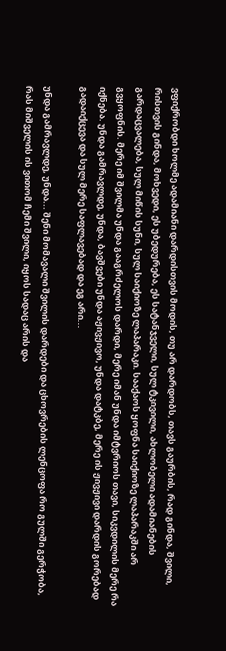ვფიქრობდი ხოლმე ადამიანი დარდისთვის მოდის, თუ არ დარდობს, თავს გაურბის, რად გინდა, შვილი, რისთვის გინდა, მოხვედი, ეს უბედურება, ეს სატანჯველი, სულ ტკივილი, ახლობელი ადამიანების გარდაცვალება, სულ მიწის სუნი, სულ საიქიოზე ლაპარაკი. სააქაოს ყოფნა საიქიოზე ლაპარაკში არ გვყოფნის. მერე იმ შვილმა უნდა გააგრძელოს დარდი, მერე იმან უნდა იმტვრიოს თავი, სიკვდილის მერე რა იქნება. უნდა გამრავლდე, უნდა, ბავშვები უნდა აჟივჟივო, უნდა დატკბე, მერე ის ჟივჟივი დარდის გორებად გადაიქცევა და სულ მერე საფლავებად და ეგ არი...

უნდა გამრავლდე, უნდა... შენი მომავალი შვილის დარდები და ცხოვრების ლენცოფა რო გულში გერჭობა, რას მიშველის ის ვითომ ჩემი შვილი, იყოს სადაც არის და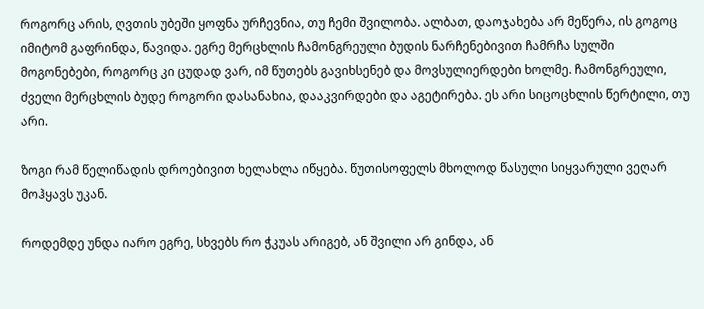როგორც არის, ღვთის უბეში ყოფნა ურჩევნია, თუ ჩემი შვილობა. ალბათ, დაოჯახება არ მეწერა, ის გოგოც იმიტომ გაფრინდა, წავიდა. ეგრე მერცხლის ჩამონგრეული ბუდის ნარჩენებივით ჩამრჩა სულში მოგონებები, როგორც კი ცუდად ვარ, იმ წუთებს გავიხსენებ და მოვსულიერდები ხოლმე. ჩამონგრეული, ძველი მერცხლის ბუდე როგორი დასანახია, დააკვირდები და აგეტირება. ეს არი სიცოცხლის წერტილი, თუ არი.

ზოგი რამ წელიწადის დროებივით ხელახლა იწყება. წუთისოფელს მხოლოდ წასული სიყვარული ვეღარ მოჰყავს უკან.

როდემდე უნდა იარო ეგრე, სხვებს რო ჭკუას არიგებ, ან შვილი არ გინდა, ან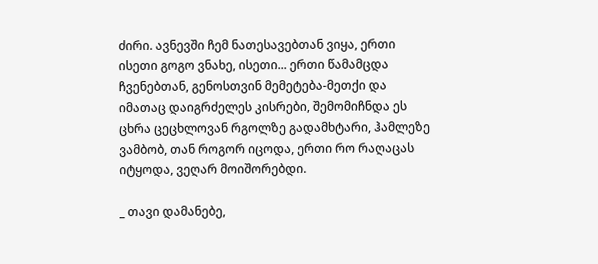ძირი. ავნევში ჩემ ნათესავებთან ვიყა, ერთი ისეთი გოგო ვნახე, ისეთი... ერთი წამამცდა ჩვენებთან, გენოსთვინ მემეტება-მეთქი და იმათაც დაიგრძელეს კისრები, შემომიჩნდა ეს ცხრა ცეცხლოვან რგოლზე გადამხტარი, ჰამლეზე ვამბობ, თან როგორ იცოდა, ერთი რო რაღაცას იტყოდა, ვეღარ მოიშორებდი.

_ თავი დამანებე,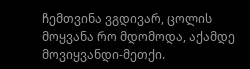ჩემთვინა ვგდივარ, ცოლის მოყვანა რო მდომოდა, აქამდე მოვიყვანდი-მეთქი.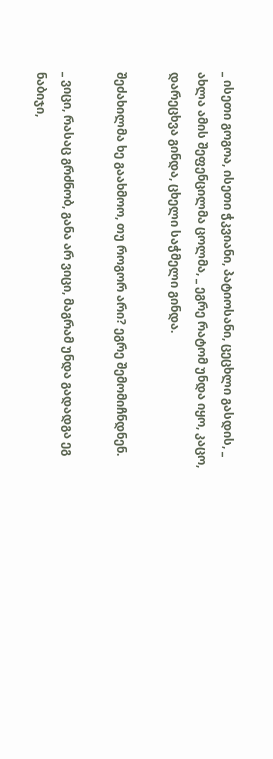_ ისეთი გოგოა, ისეთი ჭკვიანი, პატიოსანი, ცეცხლი გასდის, _ ახლა ამის შეფენცილმა ცოლმა, _ ეგრე რატომ უნდა იყო, კაცო, დარეცხვა გინდა, ცხელი საჭმელი გინდა.

შეძახილმა ხე გაახმოო, თუ როგორ არი? ეგრე შემომიჩნდნენ.

_ ვიცი, რასაც გრძნობ, განა არ ვიცი, მაგრამ უნდა გადადგა ეგ ნაბიჯი,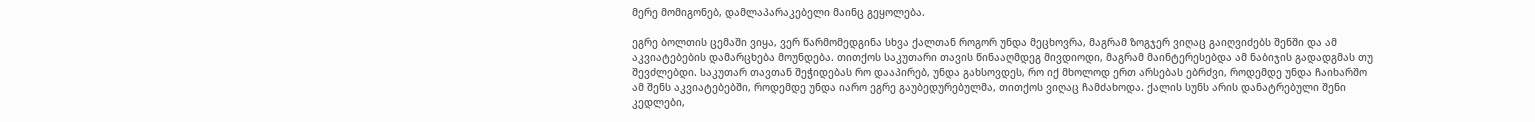მერე მომიგონებ, დამლაპარაკებელი მაინც გეყოლება.

ეგრე ბოლთის ცემაში ვიყა, ვერ წარმომედგინა სხვა ქალთან როგორ უნდა მეცხოვრა, მაგრამ ზოგჯერ ვიღაც გაიღვიძებს შენში და ამ აკვიატებების დამარცხება მოუნდება. თითქოს საკუთარი თავის წინააღმდეგ მივდიოდი, მაგრამ მაინტერესებდა ამ ნაბიჯის გადადგმას თუ შევძლებდი. საკუთარ თავთან შეჭიდებას რო დააპირებ, უნდა გახსოვდეს, რო იქ მხოლოდ ერთ არსებას ებრძვი, როდემდე უნდა ჩაიხარშო ამ შენს აკვიატებებში, როდემდე უნდა იარო ეგრე გაუბედურებულმა, თითქოს ვიღაც ჩამძახოდა. ქალის სუნს არის დანატრებული შენი კედლები,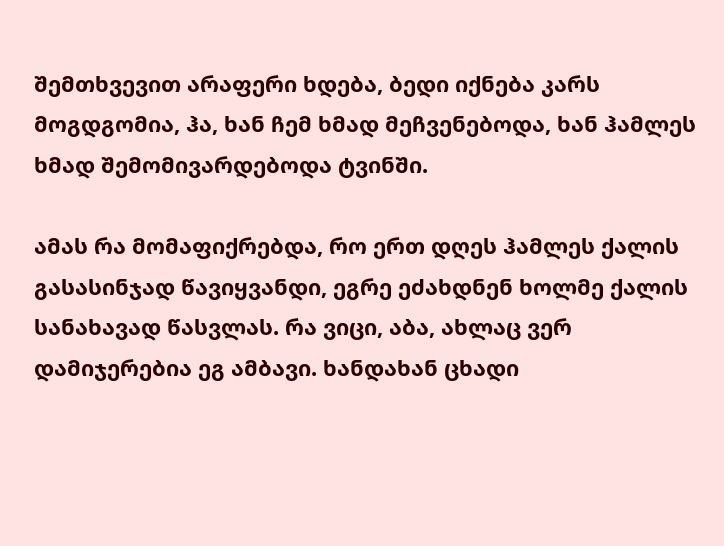შემთხვევით არაფერი ხდება, ბედი იქნება კარს მოგდგომია, ჰა, ხან ჩემ ხმად მეჩვენებოდა, ხან ჰამლეს ხმად შემომივარდებოდა ტვინში.

ამას რა მომაფიქრებდა, რო ერთ დღეს ჰამლეს ქალის გასასინჯად წავიყვანდი, ეგრე ეძახდნენ ხოლმე ქალის სანახავად წასვლას. რა ვიცი, აბა, ახლაც ვერ დამიჯერებია ეგ ამბავი. ხანდახან ცხადი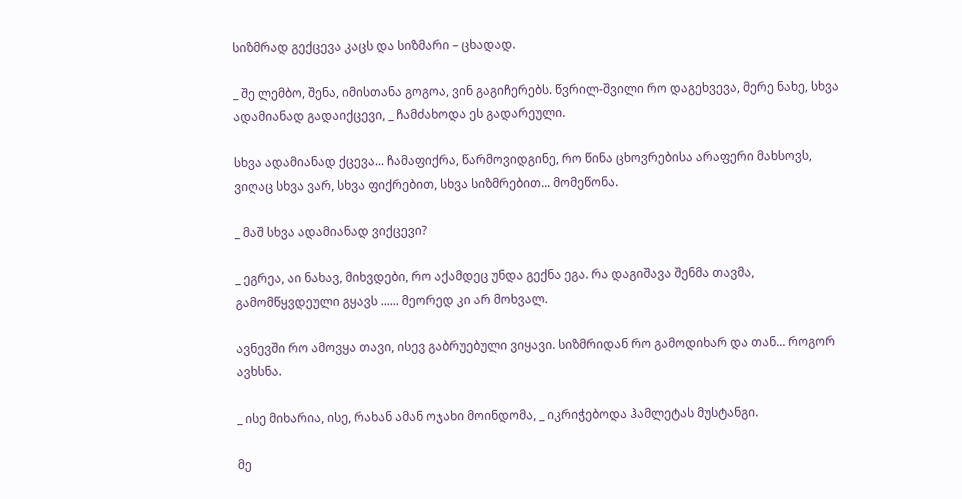სიზმრად გექცევა კაცს და სიზმარი – ცხადად.

_ შე ლემბო, შენა, იმისთანა გოგოა, ვინ გაგიჩერებს. წვრილ-შვილი რო დაგეხვევა, მერე ნახე, სხვა ადამიანად გადაიქცევი, _ ჩამძახოდა ეს გადარეული.

სხვა ადამიანად ქცევა... ჩამაფიქრა, წარმოვიდგინე, რო წინა ცხოვრებისა არაფერი მახსოვს, ვიღაც სხვა ვარ, სხვა ფიქრებით, სხვა სიზმრებით... მომეწონა.

_ მაშ სხვა ადამიანად ვიქცევი?

_ ეგრეა, აი ნახავ, მიხვდები, რო აქამდეც უნდა გექნა ეგა. რა დაგიშავა შენმა თავმა, გამომწყვდეული გყავს ...... მეორედ კი არ მოხვალ.

ავნევში რო ამოვყა თავი, ისევ გაბრუებული ვიყავი. სიზმრიდან რო გამოდიხარ და თან... როგორ ავხსნა.

_ ისე მიხარია, ისე, რახან ამან ოჯახი მოინდომა, _ იკრიჭებოდა ჰამლეტას მუსტანგი.

მე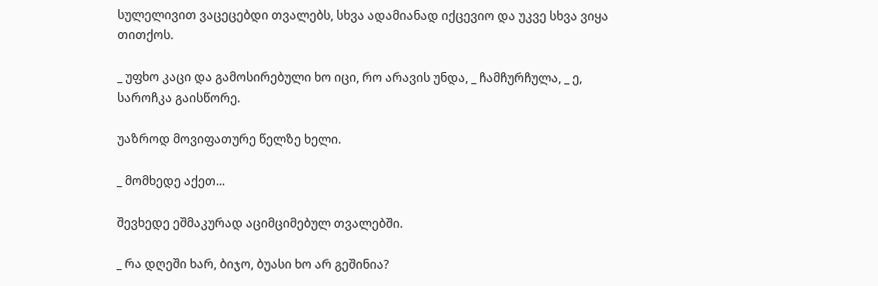სულელივით ვაცეცებდი თვალებს, სხვა ადამიანად იქცევიო და უკვე სხვა ვიყა თითქოს.

_ უფხო კაცი და გამოსირებული ხო იცი, რო არავის უნდა, _ ჩამჩურჩულა, _ ე, საროჩკა გაისწორე.

უაზროდ მოვიფათურე წელზე ხელი.

_ მომხედე აქეთ...

შევხედე ეშმაკურად აციმციმებულ თვალებში.

_ რა დღეში ხარ, ბიჯო, ბუასი ხო არ გეშინია?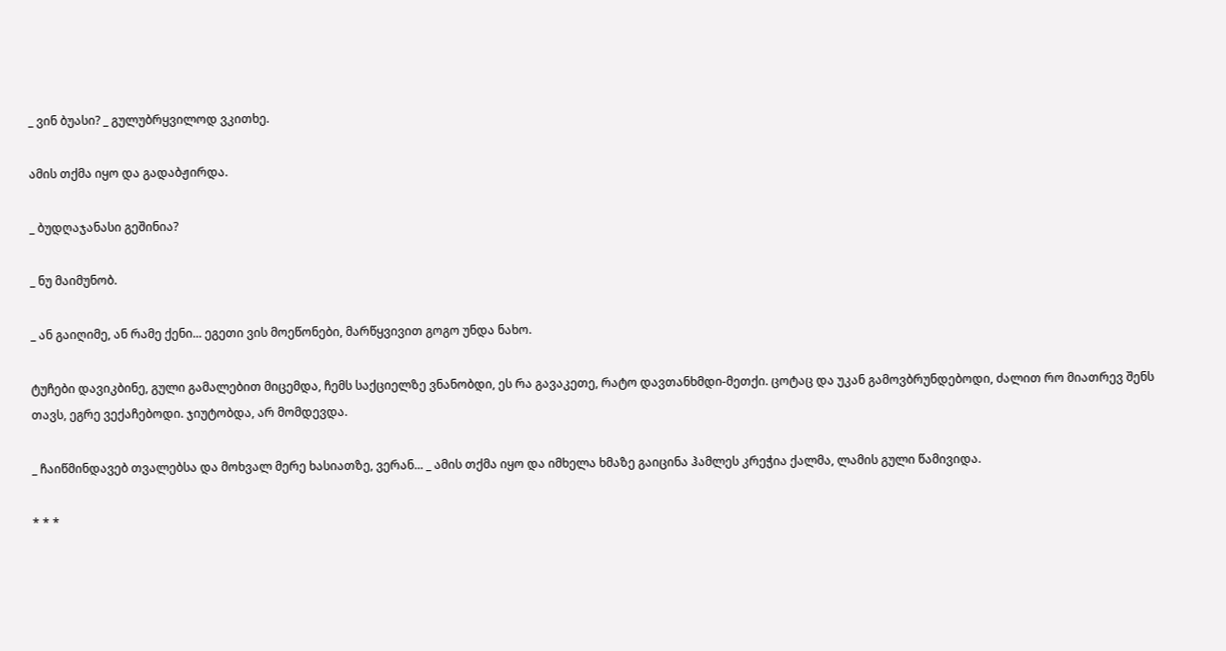_ ვინ ბუასი? _ გულუბრყვილოდ ვკითხე.

ამის თქმა იყო და გადაბჟირდა.

_ ბუდღაჯანასი გეშინია?

_ ნუ მაიმუნობ.

_ ან გაიღიმე, ან რამე ქენი... ეგეთი ვის მოეწონები, მარწყვივით გოგო უნდა ნახო.

ტუჩები დავიკბინე, გული გამალებით მიცემდა, ჩემს საქციელზე ვნანობდი, ეს რა გავაკეთე, რატო დავთანხმდი-მეთქი. ცოტაც და უკან გამოვბრუნდებოდი, ძალით რო მიათრევ შენს თავს, ეგრე ვექაჩებოდი. ჯიუტობდა, არ მომდევდა.

_ ჩაიწმინდავებ თვალებსა და მოხვალ მერე ხასიათზე, ვერან... _ ამის თქმა იყო და იმხელა ხმაზე გაიცინა ჰამლეს კრეჭია ქალმა, ლამის გული წამივიდა.

* * *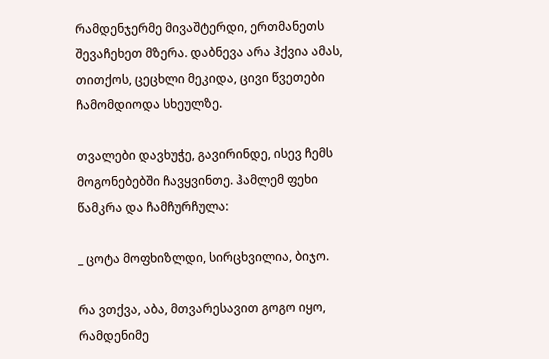რამდენჯერმე მივაშტერდი, ერთმანეთს შევაჩეხეთ მზერა. დაბნევა არა ჰქვია ამას, თითქოს, ცეცხლი მეკიდა, ცივი წვეთები ჩამომდიოდა სხეულზე.

თვალები დავხუჭე, გავირინდე, ისევ ჩემს მოგონებებში ჩავყვინთე. ჰამლემ ფეხი წამკრა და ჩამჩურჩულა:

_ ცოტა მოფხიზლდი, სირცხვილია, ბიჯო.

რა ვთქვა, აბა, მთვარესავით გოგო იყო, რამდენიმე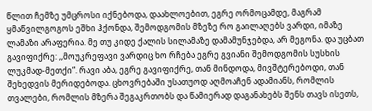წლით ჩემზე უმცროსი იქნებოდა, დაახლოებით, ეგრე ორმოცამდე, მაგრამ ყმაწვილგოგოს ეშხი ჰქონდა, შემოდგომის მზეზე რო გაილაღებს ვარდი, იმაზე ლამაზი არაფერია. მე თუ კიდე ქალის სილამაზე დამამუნჯებდა, არ მეგონა. და უცბათ გავიფიქრე: ,,მოუკრეფავი ვარდიც ხო რჩება ეგრე გვიანი შემოდგომის სუსხის ლუკმად-მეთქი“. რავი აბა, ეგრე გავიფიქრე, თან მინდოდა, მივშტერებოდი, თან შეხედვის მერიდებოდა. ცხოვრებაში უსათუოდ აღმოაჩენ ადამიანს, რომლის თვალები, რომლის მზერა შეგაკრთობს და წამიერად დაგანახებს შენს თავს ისეთს,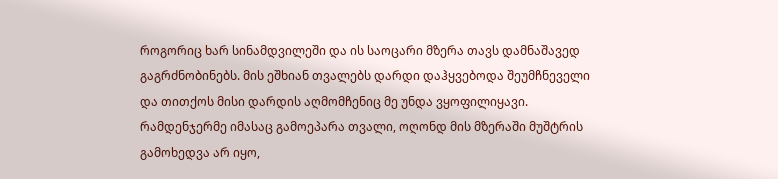როგორიც ხარ სინამდვილეში და ის საოცარი მზერა თავს დამნაშავედ გაგრძნობინებს. მის ეშხიან თვალებს დარდი დაჰყვებოდა შეუმჩნეველი და თითქოს მისი დარდის აღმომჩენიც მე უნდა ვყოფილიყავი. რამდენჯერმე იმასაც გამოეპარა თვალი, ოღონდ მის მზერაში მუშტრის გამოხედვა არ იყო,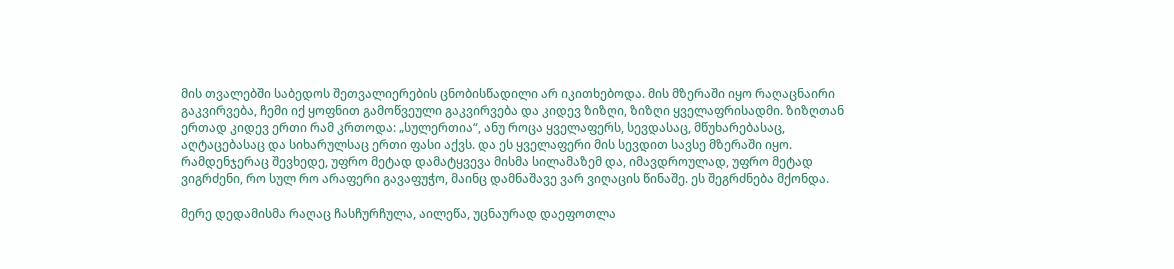მის თვალებში საბედოს შეთვალიერების ცნობისწადილი არ იკითხებოდა. მის მზერაში იყო რაღაცნაირი გაკვირვება, ჩემი იქ ყოფნით გამოწვეული გაკვირვება და კიდევ ზიზღი, ზიზღი ყველაფრისადმი. ზიზღთან ერთად კიდევ ერთი რამ კრთოდა: „სულერთია“, ანუ როცა ყველაფერს, სევდასაც, მწუხარებასაც, აღტაცებასაც და სიხარულსაც ერთი ფასი აქვს. და ეს ყველაფერი მის სევდით სავსე მზერაში იყო. რამდენჯერაც შევხედე, უფრო მეტად დამატყვევა მისმა სილამაზემ და, იმავდროულად, უფრო მეტად ვიგრძენი, რო სულ რო არაფერი გავაფუჭო, მაინც დამნაშავე ვარ ვიღაცის წინაშე. ეს შეგრძნება მქონდა.

მერე დედამისმა რაღაც ჩასჩურჩულა, აილეწა, უცნაურად დაეფოთლა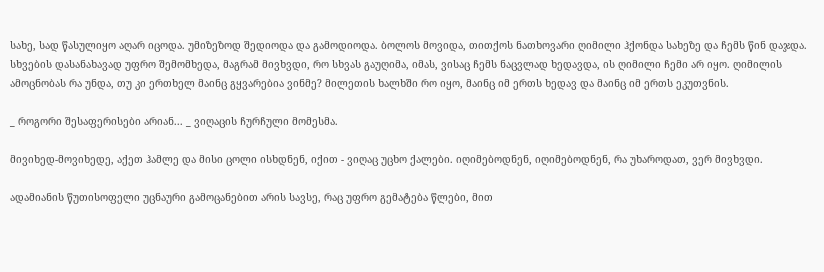სახე, სად წასულიყო აღარ იცოდა. უმიზეზოდ შედიოდა და გამოდიოდა. ბოლოს მოვიდა, თითქოს ნათხოვარი ღიმილი ჰქონდა სახეზე და ჩემს წინ დაჯდა. სხვების დასანახავად უფრო შემომხედა, მაგრამ მივხვდი, რო სხვას გაუღიმა, იმას, ვისაც ჩემს ნაცვლად ხედავდა, ის ღიმილი ჩემი არ იყო. ღიმილის ამოცნობას რა უნდა, თუ კი ერთხელ მაინც გყვარებია ვინმე? მილეთის ხალხში რო იყო, მაინც იმ ერთს ხედავ და მაინც იმ ერთს ეკუთვნის.

_ როგორი შესაფერისები არიან... _ ვიღაცის ჩურჩული მომესმა.

მივიხედ-მოვიხედე, აქეთ ჰამლე და მისი ცოლი ისხდნენ, იქით - ვიღაც უცხო ქალები. იღიმებოდნენ, იღიმებოდნენ, რა უხაროდათ, ვერ მივხვდი.

ადამიანის წუთისოფელი უცნაური გამოცანებით არის სავსე, რაც უფრო გემატება წლები, მით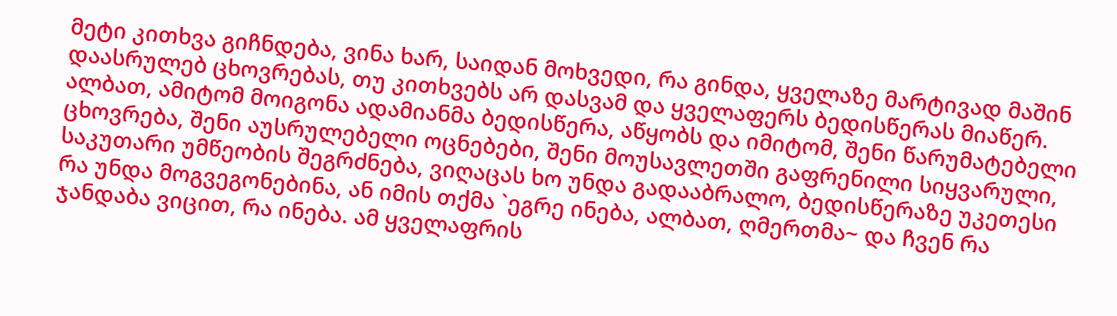მეტი კითხვა გიჩნდება, ვინა ხარ, საიდან მოხვედი, რა გინდა, ყველაზე მარტივად მაშინ დაასრულებ ცხოვრებას, თუ კითხვებს არ დასვამ და ყველაფერს ბედისწერას მიაწერ. ალბათ, ამიტომ მოიგონა ადამიანმა ბედისწერა, აწყობს და იმიტომ, შენი წარუმატებელი ცხოვრება, შენი აუსრულებელი ოცნებები, შენი მოუსავლეთში გაფრენილი სიყვარული, საკუთარი უმწეობის შეგრძნება, ვიღაცას ხო უნდა გადააბრალო, ბედისწერაზე უკეთესი რა უნდა მოგვეგონებინა, ან იმის თქმა `ეგრე ინება, ალბათ, ღმერთმა~ და ჩვენ რა ჯანდაბა ვიცით, რა ინება. ამ ყველაფრის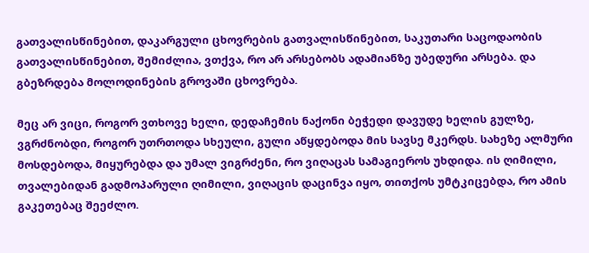გათვალისწინებით, დაკარგული ცხოვრების გათვალისწინებით, საკუთარი საცოდაობის გათვალისწინებით, შემიძლია, ვთქვა, რო არ არსებობს ადამიანზე უბედური არსება. და გბეზრდება მოლოდინების გროვაში ცხოვრება.

მეც არ ვიცი, როგორ ვთხოვე ხელი, დედაჩემის ნაქონი ბეჭედი დავუდე ხელის გულზე, ვგრძნობდი, როგორ უთრთოდა სხეული, გული აწყდებოდა მის სავსე მკერდს. სახეზე ალმური მოსდებოდა, მიყურებდა და უმალ ვიგრძენი, რო ვიღაცას სამაგიეროს უხდიდა. ის ღიმილი, თვალებიდან გადმოპარული ღიმილი, ვიღაცის დაცინვა იყო, თითქოს უმტკიცებდა, რო ამის გაკეთებაც შეეძლო.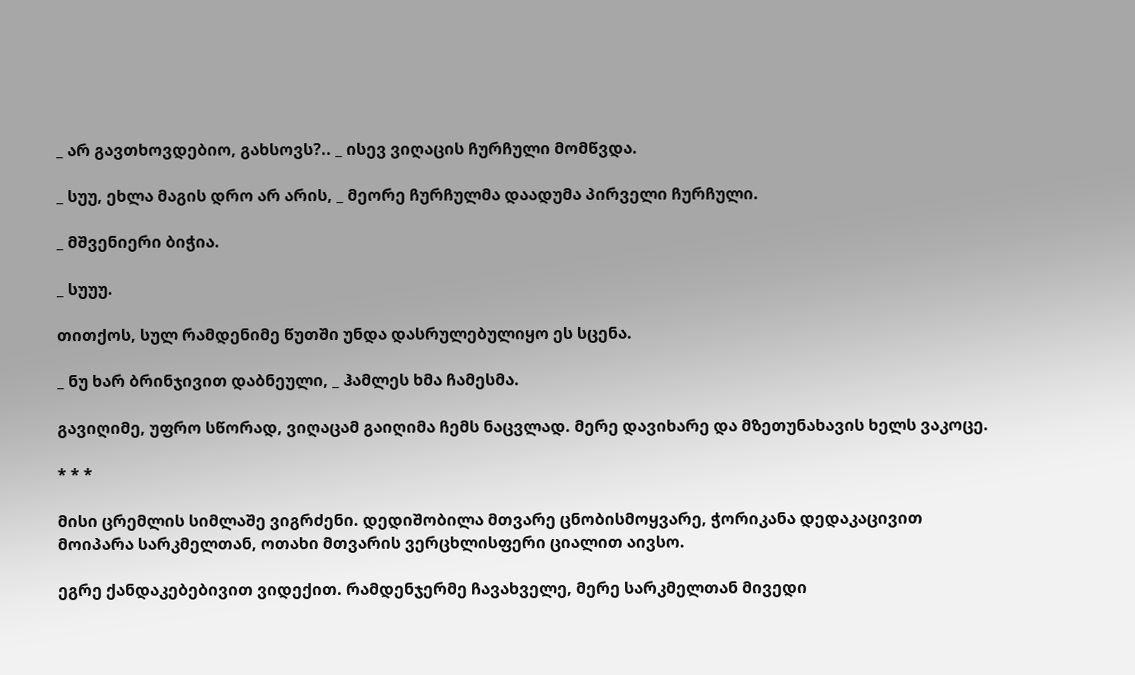_ არ გავთხოვდებიო, გახსოვს?.. _ ისევ ვიღაცის ჩურჩული მომწვდა.

_ სუუ, ეხლა მაგის დრო არ არის, _ მეორე ჩურჩულმა დაადუმა პირველი ჩურჩული.

_ მშვენიერი ბიჭია.

_ სუუუ.

თითქოს, სულ რამდენიმე წუთში უნდა დასრულებულიყო ეს სცენა.

_ ნუ ხარ ბრინჯივით დაბნეული, _ ჰამლეს ხმა ჩამესმა.

გავიღიმე, უფრო სწორად, ვიღაცამ გაიღიმა ჩემს ნაცვლად. მერე დავიხარე და მზეთუნახავის ხელს ვაკოცე.

* * *

მისი ცრემლის სიმლაშე ვიგრძენი. დედიშობილა მთვარე ცნობისმოყვარე, ჭორიკანა დედაკაცივით მოიპარა სარკმელთან, ოთახი მთვარის ვერცხლისფერი ციალით აივსო.

ეგრე ქანდაკებებივით ვიდექით. რამდენჯერმე ჩავახველე, მერე სარკმელთან მივედი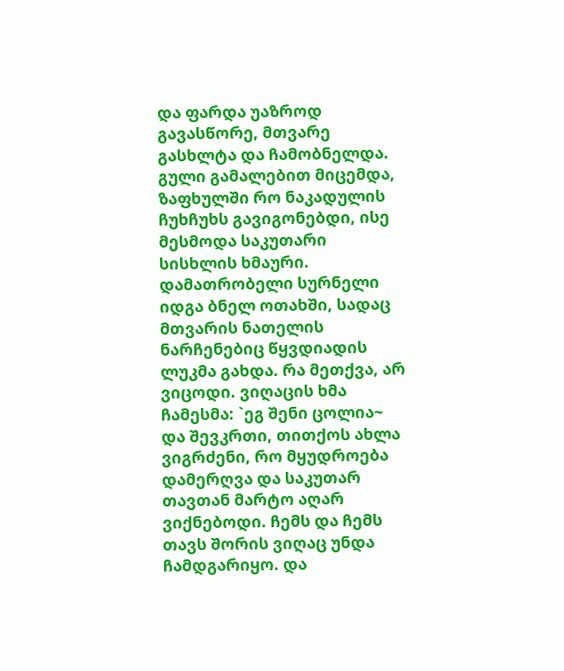და ფარდა უაზროდ გავასწორე, მთვარე გასხლტა და ჩამობნელდა. გული გამალებით მიცემდა, ზაფხულში რო ნაკადულის ჩუხჩუხს გავიგონებდი, ისე მესმოდა საკუთარი სისხლის ხმაური. დამათრობელი სურნელი იდგა ბნელ ოთახში, სადაც მთვარის ნათელის ნარჩენებიც წყვდიადის ლუკმა გახდა. რა მეთქვა, არ ვიცოდი. ვიღაცის ხმა ჩამესმა: `ეგ შენი ცოლია~ და შევკრთი, თითქოს ახლა ვიგრძენი, რო მყუდროება დამერღვა და საკუთარ თავთან მარტო აღარ ვიქნებოდი. ჩემს და ჩემს თავს შორის ვიღაც უნდა ჩამდგარიყო. და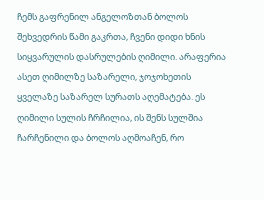ჩემს გაფრენილ ანგელოზთან ბოლოს შეხვედრის წამი გაკრთა, ჩვენი დიდი ხნის სიყვარულის დასრულების ღიმილი. არაფერია ასეთ ღიმილზე საზარელი, ჯოჯოხეთის ყველაზე საზარელ სურათს აღემატება. ეს ღიმილი სულის ჩრჩილია, ის შენს სულშია ჩარჩენილი და ბოლოს აღმოაჩენ, რო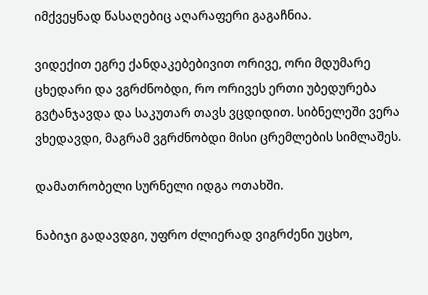იმქვეყნად წასაღებიც აღარაფერი გაგაჩნია.

ვიდექით ეგრე ქანდაკებებივით ორივე, ორი მდუმარე ცხედარი და ვგრძნობდი, რო ორივეს ერთი უბედურება გვტანჯავდა და საკუთარ თავს ვცდიდით. სიბნელეში ვერა ვხედავდი, მაგრამ ვგრძნობდი მისი ცრემლების სიმლაშეს.

დამათრობელი სურნელი იდგა ოთახში.

ნაბიჯი გადავდგი, უფრო ძლიერად ვიგრძენი უცხო,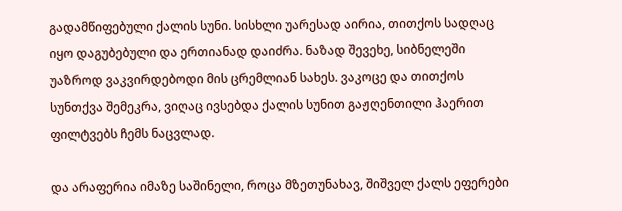გადამწიფებული ქალის სუნი. სისხლი უარესად აირია, თითქოს სადღაც იყო დაგუბებული და ერთიანად დაიძრა. ნაზად შევეხე, სიბნელეში უაზროდ ვაკვირდებოდი მის ცრემლიან სახეს. ვაკოცე და თითქოს სუნთქვა შემეკრა, ვიღაც ივსებდა ქალის სუნით გაჟღენთილი ჰაერით ფილტვებს ჩემს ნაცვლად.

და არაფერია იმაზე საშინელი, როცა მზეთუნახავ, შიშველ ქალს ეფერები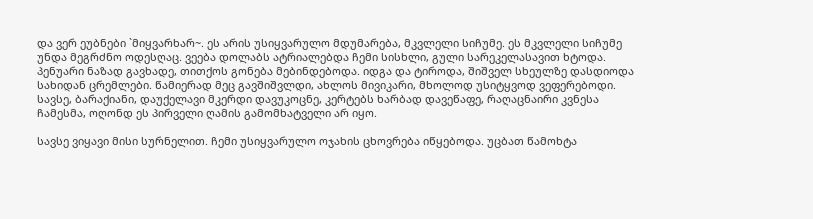და ვერ ეუბნები `მიყვარხარ~. ეს არის უსიყვარულო მდუმარება, მკვლელი სიჩუმე. ეს მკვლელი სიჩუმე უნდა მეგრძნო ოდესღაც. ვეება დოლაბს ატრიალებდა ჩემი სისხლი, გული სარეკელასავით ხტოდა. პენუარი ნაზად გავხადე, თითქოს გონება მებინდებოდა. იდგა და ტიროდა, შიშველ სხეულზე დასდიოდა სახიდან ცრემლები. წამიერად მეც გავშიშვლდი, ახლოს მივიკარი, მხოლოდ უსიტყვოდ ვეფერებოდი. სავსე, ბარაქიანი, დაუქელავი მკერდი დავუკოცნე, კერტებს ხარბად დავეწაფე, რაღაცნაირი კვნესა ჩამესმა, ოღონდ ეს პირველი ღამის გამომხატველი არ იყო.

სავსე ვიყავი მისი სურნელით. ჩემი უსიყვარულო ოჯახის ცხოვრება იწყებოდა. უცბათ წამოხტა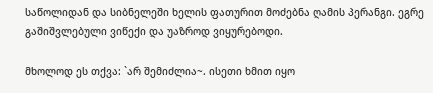საწოლიდან და სიბნელეში ხელის ფათურით მოძებნა ღამის პერანგი. ეგრე გაშიშვლებული ვიწექი და უაზროდ ვიყურებოდი.

მხოლოდ ეს თქვა: `არ შემიძლია~. ისეთი ხმით იყო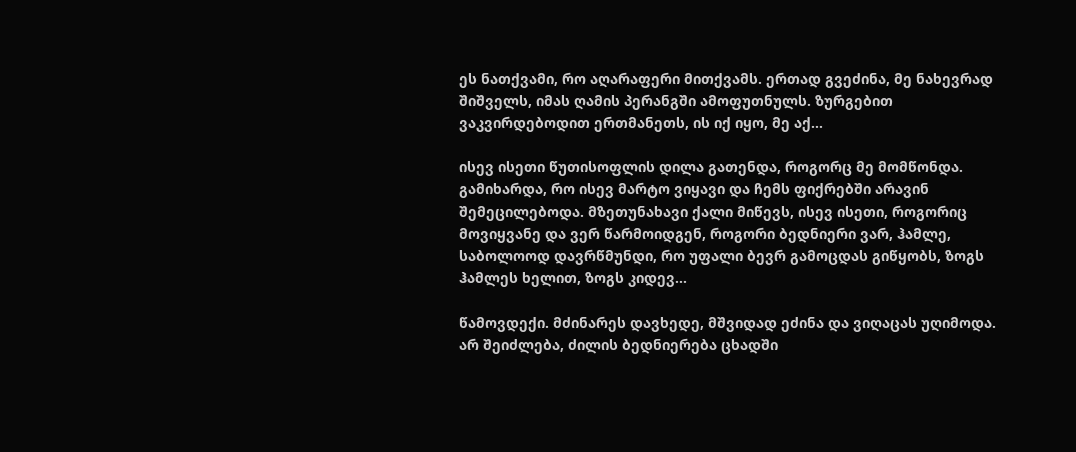ეს ნათქვამი, რო აღარაფერი მითქვამს. ერთად გვეძინა, მე ნახევრად შიშველს, იმას ღამის პერანგში ამოფუთნულს. ზურგებით ვაკვირდებოდით ერთმანეთს, ის იქ იყო, მე აქ...

ისევ ისეთი წუთისოფლის დილა გათენდა, როგორც მე მომწონდა. გამიხარდა, რო ისევ მარტო ვიყავი და ჩემს ფიქრებში არავინ შემეცილებოდა. მზეთუნახავი ქალი მიწევს, ისევ ისეთი, როგორიც მოვიყვანე და ვერ წარმოიდგენ, როგორი ბედნიერი ვარ, ჰამლე, საბოლოოდ დავრწმუნდი, რო უფალი ბევრ გამოცდას გიწყობს, ზოგს ჰამლეს ხელით, ზოგს კიდევ...

წამოვდექი. მძინარეს დავხედე, მშვიდად ეძინა და ვიღაცას უღიმოდა. არ შეიძლება, ძილის ბედნიერება ცხადში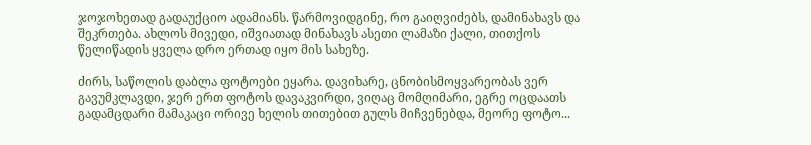ჯოჯოხეთად გადაუქციო ადამიანს. წარმოვიდგინე, რო გაიღვიძებს, დამინახავს და შეკრთება. ახლოს მივედი, იშვიათად მინახავს ასეთი ლამაზი ქალი, თითქოს წელიწადის ყველა დრო ერთად იყო მის სახეზე.

ძირს, საწოლის დაბლა ფოტოები ეყარა. დავიხარე, ცნობისმოყვარეობას ვერ გავუმკლავდი, ჯერ ერთ ფოტოს დავაკვირდი, ვიღაც მომღიმარი, ეგრე ოცდაათს გადამცდარი მამაკაცი ორივე ხელის თითებით გულს მიჩვენებდა, მეორე ფოტო...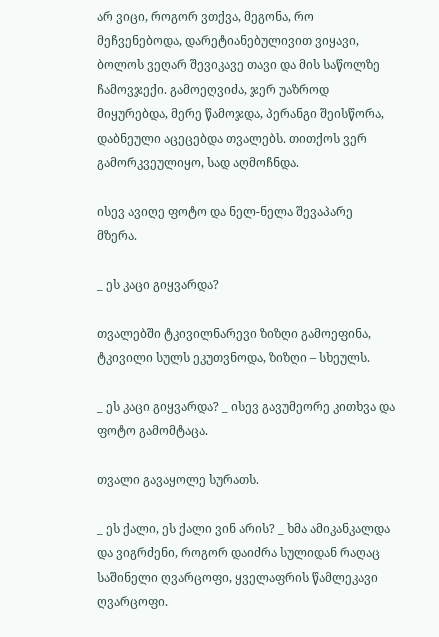არ ვიცი, როგორ ვთქვა, მეგონა, რო მეჩვენებოდა, დარეტიანებულივით ვიყავი, ბოლოს ვეღარ შევიკავე თავი და მის საწოლზე ჩამოვჯექი. გამოეღვიძა, ჯერ უაზროდ მიყურებდა, მერე წამოჯდა, პერანგი შეისწორა, დაბნეული აცეცებდა თვალებს. თითქოს ვერ გამორკვეულიყო, სად აღმოჩნდა.

ისევ ავიღე ფოტო და ნელ-ნელა შევაპარე მზერა.

_ ეს კაცი გიყვარდა?

თვალებში ტკივილნარევი ზიზღი გამოეფინა, ტკივილი სულს ეკუთვნოდა, ზიზღი – სხეულს.

_ ეს კაცი გიყვარდა? _ ისევ გავუმეორე კითხვა და ფოტო გამომტაცა.

თვალი გავაყოლე სურათს.

_ ეს ქალი, ეს ქალი ვინ არის? _ ხმა ამიკანკალდა და ვიგრძენი, როგორ დაიძრა სულიდან რაღაც საშინელი ღვარცოფი, ყველაფრის წამლეკავი ღვარცოფი.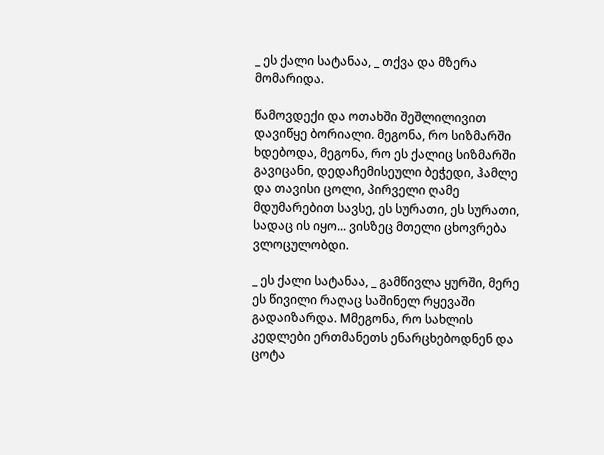_ ეს ქალი სატანაა, _ თქვა და მზერა მომარიდა.

წამოვდექი და ოთახში შეშლილივით დავიწყე ბორიალი. მეგონა, რო სიზმარში ხდებოდა, მეგონა, რო ეს ქალიც სიზმარში გავიცანი, დედაჩემისეული ბეჭედი, ჰამლე და თავისი ცოლი, პირველი ღამე მდუმარებით სავსე, ეს სურათი, ეს სურათი, სადაც ის იყო... ვისზეც მთელი ცხოვრება ვლოცულობდი.

_ ეს ქალი სატანაა, _ გამწივლა ყურში, მერე ეს წივილი რაღაც საშინელ რყევაში გადაიზარდა. Mმეგონა, რო სახლის კედლები ერთმანეთს ენარცხებოდნენ და ცოტა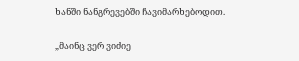ხანში ნანგრევებში ჩავიმარხებოდით.

„მაინც ვერ ვიძიე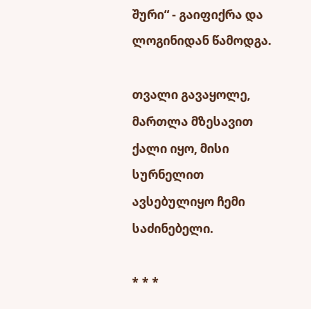შური“ - გაიფიქრა და ლოგინიდან წამოდგა.

თვალი გავაყოლე, მართლა მზესავით ქალი იყო, მისი სურნელით ავსებულიყო ჩემი საძინებელი.

* * *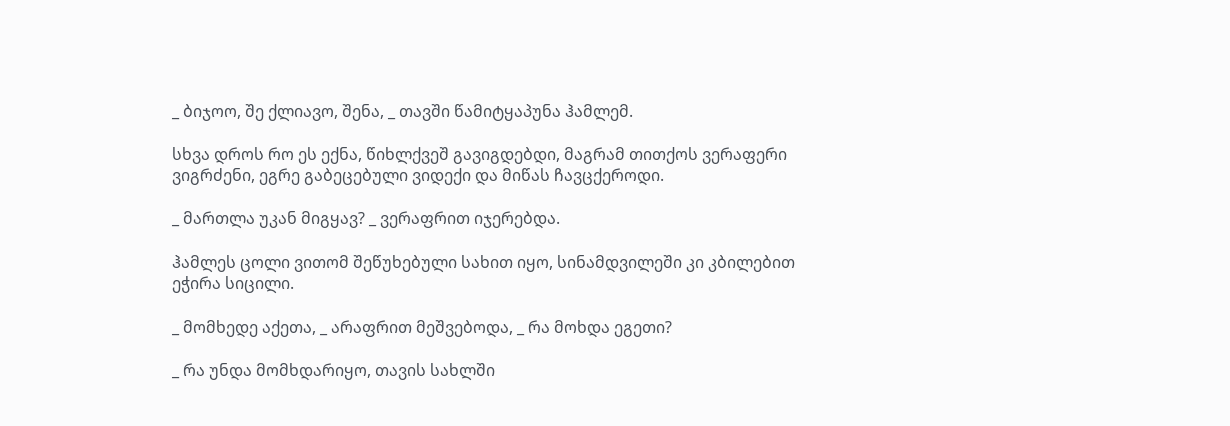_ ბიჯოო, შე ქლიავო, შენა, _ თავში წამიტყაპუნა ჰამლემ.

სხვა დროს რო ეს ექნა, წიხლქვეშ გავიგდებდი, მაგრამ თითქოს ვერაფერი ვიგრძენი, ეგრე გაბეცებული ვიდექი და მიწას ჩავცქეროდი.

_ მართლა უკან მიგყავ? _ ვერაფრით იჯერებდა.

ჰამლეს ცოლი ვითომ შეწუხებული სახით იყო, სინამდვილეში კი კბილებით ეჭირა სიცილი.

_ მომხედე აქეთა, _ არაფრით მეშვებოდა, _ რა მოხდა ეგეთი?

_ რა უნდა მომხდარიყო, თავის სახლში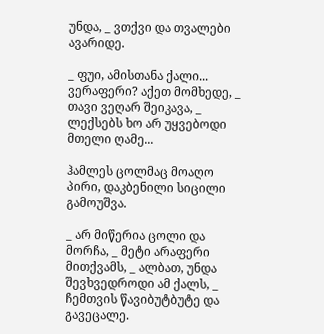უნდა, _ ვთქვი და თვალები ავარიდე.

_ ფუი, ამისთანა ქალი... ვერაფერი? აქეთ მომხედე, _ თავი ვეღარ შეიკავა, _ ლექსებს ხო არ უყვებოდი მთელი ღამე...

ჰამლეს ცოლმაც მოაღო პირი, დაკბენილი სიცილი გამოუშვა.

_ არ მიწერია ცოლი და მორჩა, _ მეტი არაფერი მითქვამს, _ ალბათ, უნდა შევხვედროდი ამ ქალს, _ ჩემთვის წავიბუტბუტე და გავეცალე.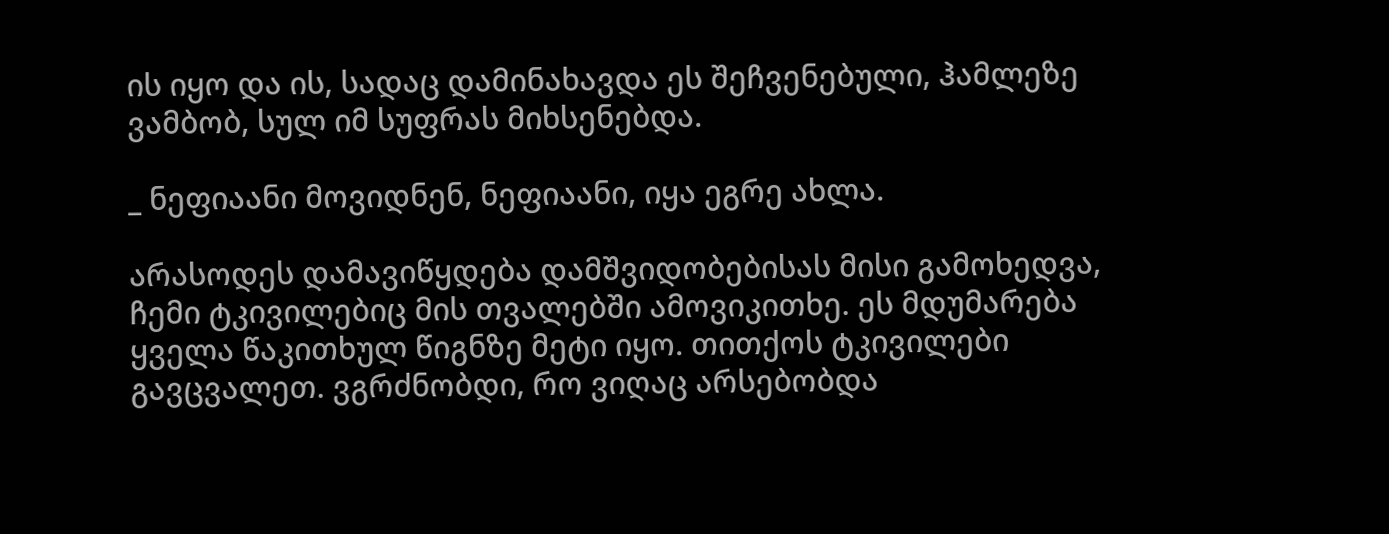ის იყო და ის, სადაც დამინახავდა ეს შეჩვენებული, ჰამლეზე ვამბობ, სულ იმ სუფრას მიხსენებდა.

_ ნეფიაანი მოვიდნენ, ნეფიაანი, იყა ეგრე ახლა.

არასოდეს დამავიწყდება დამშვიდობებისას მისი გამოხედვა, ჩემი ტკივილებიც მის თვალებში ამოვიკითხე. ეს მდუმარება ყველა წაკითხულ წიგნზე მეტი იყო. თითქოს ტკივილები გავცვალეთ. ვგრძნობდი, რო ვიღაც არსებობდა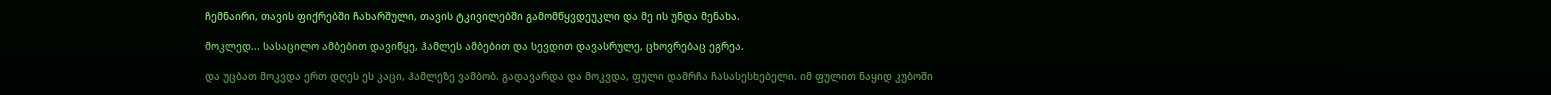ჩემნაირი, თავის ფიქრებში ჩახარშული, თავის ტკივილებში გამომწყვდეუკლი და მე ის უნდა მენახა.

მოკლედ... სასაცილო ამბებით დავიწყე, ჰამლეს ამბებით და სევდით დავასრულე, ცხოვრებაც ეგრეა.

და უცბათ მოკვდა ერთ დღეს ეს კაცი, ჰამლეზე ვამბობ. გადავარდა და მოკვდა, ფული დამრჩა ჩასასესხებელი. იმ ფულით ნაყიდ კუბოში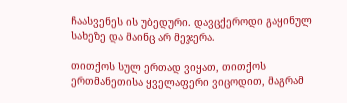ჩაასვენეს ის უბედური. დავცქეროდი გაყინულ სახეზე და მაინც არ მეჯერა.

თითქოს სულ ერთად ვიყათ, თითქოს ერთმანეთისა ყველაფერი ვიცოდით, მაგრამ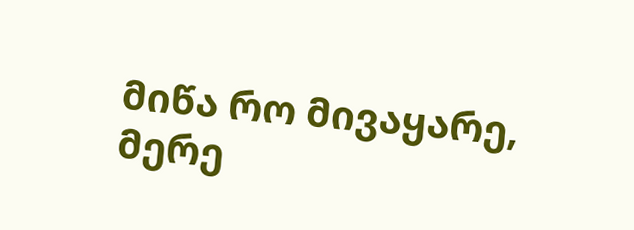მიწა რო მივაყარე, მერე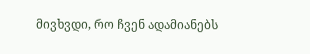მივხვდი, რო ჩვენ ადამიანებს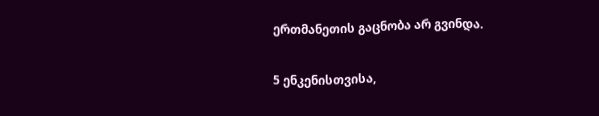ერთმანეთის გაცნობა არ გვინდა.

5 ენკენისთვისა,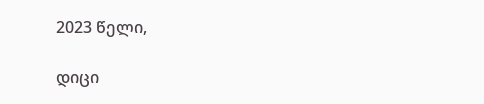2023 წელი,

დიცი